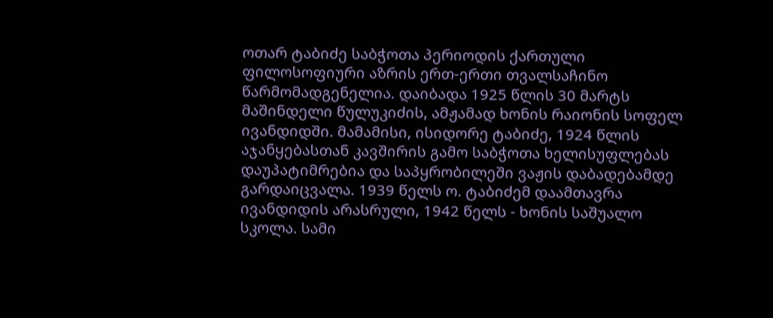ოთარ ტაბიძე საბჭოთა პერიოდის ქართული ფილოსოფიური აზრის ერთ-ერთი თვალსაჩინო წარმომადგენელია. დაიბადა 1925 წლის 30 მარტს მაშინდელი წულუკიძის, ამჟამად ხონის რაიონის სოფელ ივანდიდში. მამამისი, ისიდორე ტაბიძე, 1924 წლის აჯანყებასთან კავშირის გამო საბჭოთა ხელისუფლებას დაუპატიმრებია და საპყრობილეში ვაჟის დაბადებამდე გარდაიცვალა. 1939 წელს ო. ტაბიძემ დაამთავრა ივანდიდის არასრული, 1942 წელს - ხონის საშუალო სკოლა. სამი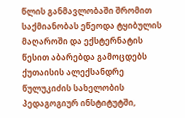წლის განმავლობაში შრომით საქმიანობას ეწეოდა ტყიბულის მაღაროში და ექსტერნატის წესით აბარებდა გამოცდებს ქუთაისის ალექსანდრე წულუკიძის სახელობის პედაგოგიურ ინსტიტუტში,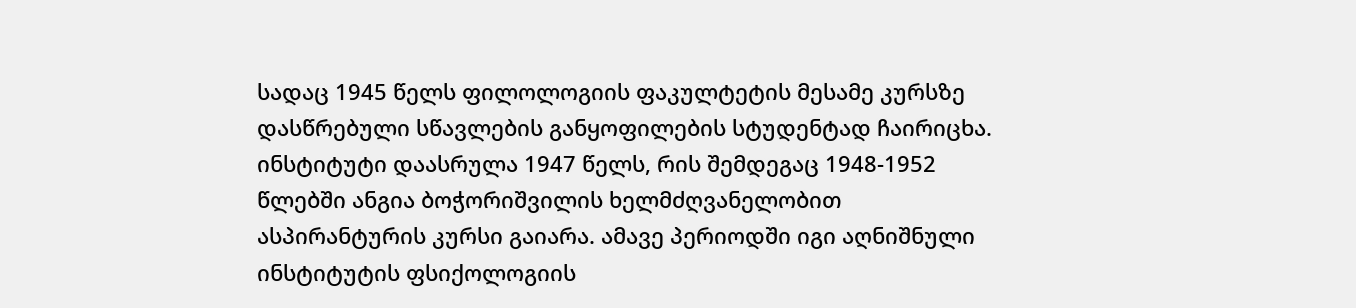სადაც 1945 წელს ფილოლოგიის ფაკულტეტის მესამე კურსზე დასწრებული სწავლების განყოფილების სტუდენტად ჩაირიცხა. ინსტიტუტი დაასრულა 1947 წელს, რის შემდეგაც 1948-1952 წლებში ანგია ბოჭორიშვილის ხელმძღვანელობით ასპირანტურის კურსი გაიარა. ამავე პერიოდში იგი აღნიშნული ინსტიტუტის ფსიქოლოგიის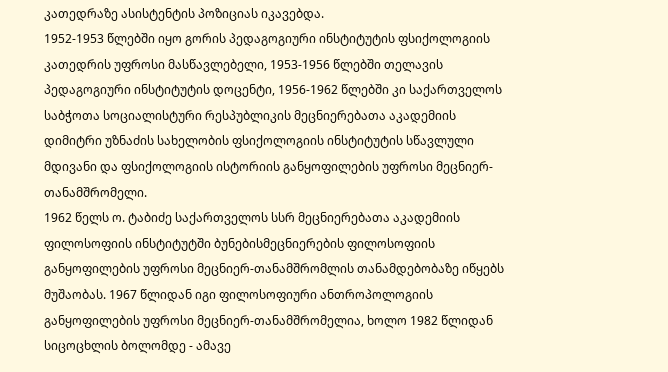კათედრაზე ასისტენტის პოზიციას იკავებდა.
1952-1953 წლებში იყო გორის პედაგოგიური ინსტიტუტის ფსიქოლოგიის კათედრის უფროსი მასწავლებელი, 1953-1956 წლებში თელავის პედაგოგიური ინსტიტუტის დოცენტი, 1956-1962 წლებში კი საქართველოს საბჭოთა სოციალისტური რესპუბლიკის მეცნიერებათა აკადემიის დიმიტრი უზნაძის სახელობის ფსიქოლოგიის ინსტიტუტის სწავლული მდივანი და ფსიქოლოგიის ისტორიის განყოფილების უფროსი მეცნიერ-თანამშრომელი.
1962 წელს ო. ტაბიძე საქართველოს სსრ მეცნიერებათა აკადემიის ფილოსოფიის ინსტიტუტში ბუნებისმეცნიერების ფილოსოფიის განყოფილების უფროსი მეცნიერ-თანამშრომლის თანამდებობაზე იწყებს მუშაობას. 1967 წლიდან იგი ფილოსოფიური ანთროპოლოგიის განყოფილების უფროსი მეცნიერ-თანამშრომელია, ხოლო 1982 წლიდან სიცოცხლის ბოლომდე - ამავე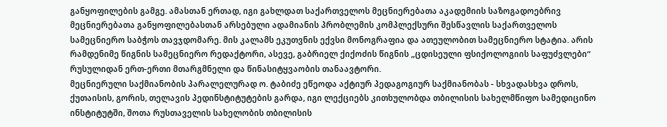განყოფილების გამგე. ამასთან ერთად, იგი გახლდათ საქართველოს მეცნიერებათა აკადემიის საზოგადოებრივ მეცნიერებათა განყოფილებასთან არსებული ადამიანის პრობლემის კომპლექსური შესწავლის საქართველოს სამეცნიერო საბჭოს თავჯდომარე. მის კალამს ეკუთვნის ექვსი მონოგრაფია და ათეულობით სამეცნიერო სტატია. არის რამდენიმე წიგნის სამეცნიერო რედაქტორი, ასევე, გაბრიელ ქიქოძის წიგნის „ცდისეული ფსიქოლოგიის საფუძვლები“ რუსულიდან ერთ-ერთი მთარგმნელი და წინასიტყვაობის თანაავტორი.
მეცნიერული საქმიანობის პარალელურად ო. ტაბიძე ეწეოდა აქტიურ პედაგოგიურ საქმიანობას - სხვადასხვა დროს, ქუთაისის, გორის, თელავის პედინსტიტუტების გარდა, იგი ლექციებს კითხულობდა თბილისის სახელმწიფო სამედიცინო ინსტიტუტში, შოთა რუსთაველის სახელობის თბილისის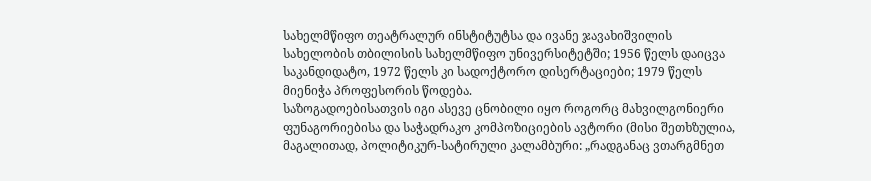სახელმწიფო თეატრალურ ინსტიტუტსა და ივანე ჯავახიშვილის სახელობის თბილისის სახელმწიფო უნივერსიტეტში; 1956 წელს დაიცვა საკანდიდატო, 1972 წელს კი სადოქტორო დისერტაციები; 1979 წელს მიენიჭა პროფესორის წოდება.
საზოგადოებისათვის იგი ასევე ცნობილი იყო როგორც მახვილგონიერი ფუნაგორიებისა და საჭადრაკო კომპოზიციების ავტორი (მისი შეთხზულია, მაგალითად, პოლიტიკურ-სატირული კალამბური: „რადგანაც ვთარგმნეთ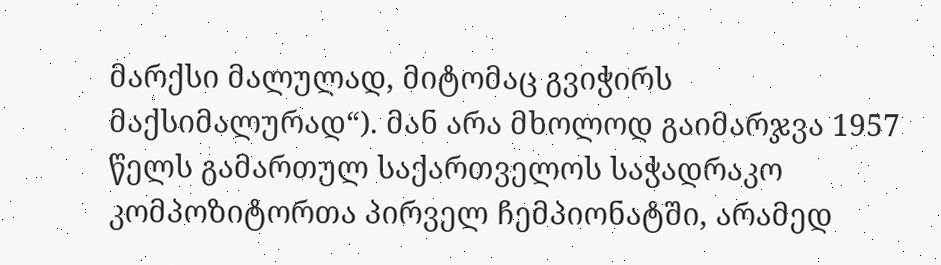მარქსი მალულად, მიტომაც გვიჭირს მაქსიმალურად“). მან არა მხოლოდ გაიმარჯვა 1957 წელს გამართულ საქართველოს საჭადრაკო კომპოზიტორთა პირველ ჩემპიონატში, არამედ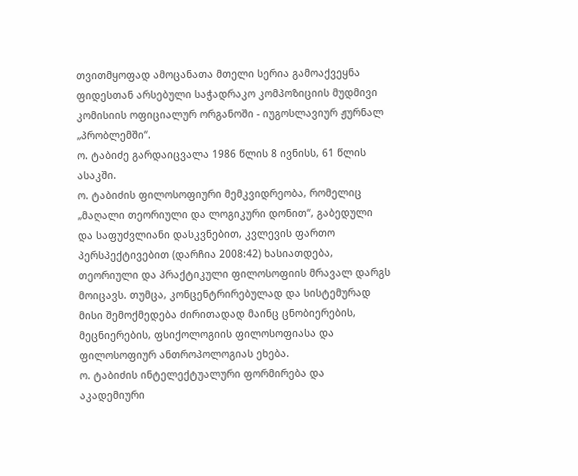თვითმყოფად ამოცანათა მთელი სერია გამოაქვეყნა ფიდესთან არსებული საჭადრაკო კომპოზიციის მუდმივი კომისიის ოფიციალურ ორგანოში - იუგოსლავიურ ჟურნალ „პრობლემში“.
ო. ტაბიძე გარდაიცვალა 1986 წლის 8 ივნისს, 61 წლის ასაკში.
ო. ტაბიძის ფილოსოფიური მემკვიდრეობა, რომელიც „მაღალი თეორიული და ლოგიკური დონით“, გაბედული და საფუძვლიანი დასკვნებით, კვლევის ფართო პერსპექტივებით (დარჩია 2008:42) ხასიათდება, თეორიული და პრაქტიკული ფილოსოფიის მრავალ დარგს მოიცავს. თუმცა, კონცენტრირებულად და სისტემურად მისი შემოქმედება ძირითადად მაინც ცნობიერების, მეცნიერების, ფსიქოლოგიის ფილოსოფიასა და ფილოსოფიურ ანთროპოლოგიას ეხება.
ო. ტაბიძის ინტელექტუალური ფორმირება და აკადემიური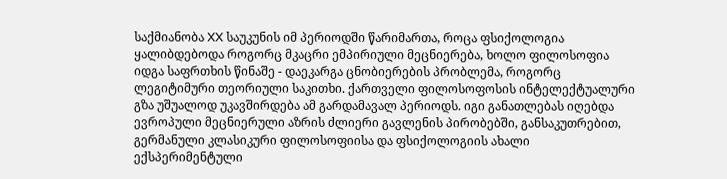საქმიანობა XX საუკუნის იმ პერიოდში წარიმართა, როცა ფსიქოლოგია ყალიბდებოდა როგორც მკაცრი ემპირიული მეცნიერება, ხოლო ფილოსოფია იდგა საფრთხის წინაშე - დაეკარგა ცნობიერების პრობლემა, როგორც ლეგიტიმური თეორიული საკითხი. ქართველი ფილოსოფოსის ინტელექტუალური გზა უშუალოდ უკავშირდება ამ გარდამავალ პერიოდს. იგი განათლებას იღებდა ევროპული მეცნიერული აზრის ძლიერი გავლენის პირობებში, განსაკუთრებით, გერმანული კლასიკური ფილოსოფიისა და ფსიქოლოგიის ახალი ექსპერიმენტული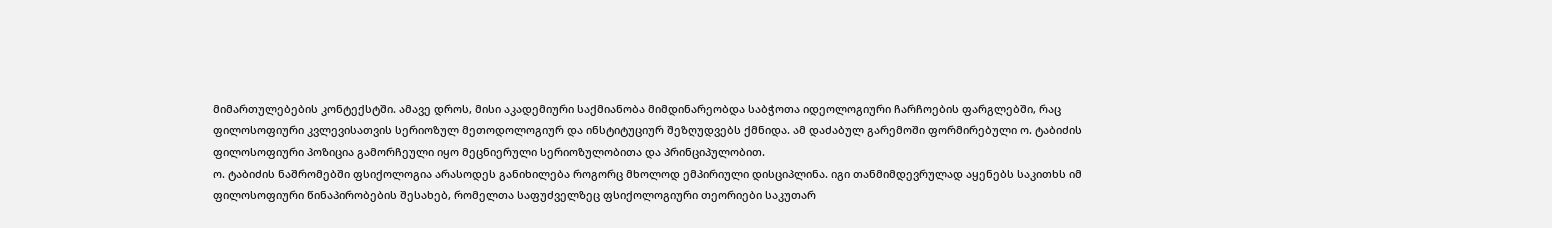მიმართულებების კონტექსტში. ამავე დროს, მისი აკადემიური საქმიანობა მიმდინარეობდა საბჭოთა იდეოლოგიური ჩარჩოების ფარგლებში, რაც ფილოსოფიური კვლევისათვის სერიოზულ მეთოდოლოგიურ და ინსტიტუციურ შეზღუდვებს ქმნიდა. ამ დაძაბულ გარემოში ფორმირებული ო. ტაბიძის ფილოსოფიური პოზიცია გამორჩეული იყო მეცნიერული სერიოზულობითა და პრინციპულობით.
ო. ტაბიძის ნაშრომებში ფსიქოლოგია არასოდეს განიხილება როგორც მხოლოდ ემპირიული დისციპლინა. იგი თანმიმდევრულად აყენებს საკითხს იმ ფილოსოფიური წინაპირობების შესახებ, რომელთა საფუძველზეც ფსიქოლოგიური თეორიები საკუთარ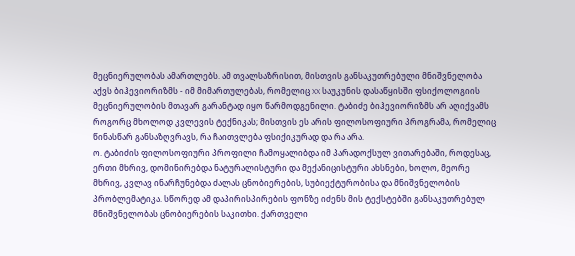მეცნიერულობას ამართლებს. ამ თვალსაზრისით, მისთვის განსაკუთრებული მნიშვნელობა აქვს ბიჰევიორიზმს - იმ მიმართულებას, რომელიც XX საუკუნის დასაწყისში ფსიქოლოგიის მეცნიერულობის მთავარ გარანტად იყო წარმოდგენილი. ტაბიძე ბიჰევიორიზმს არ აღიქვამს როგორც მხოლოდ კვლევის ტექნიკას; მისთვის ეს არის ფილოსოფიური პროგრამა, რომელიც წინასწარ განსაზღვრავს, რა ჩაითვლება ფსიქიკურად და რა არა.
ო. ტაბიძის ფილოსოფიური პროფილი ჩამოყალიბდა იმ პარადოქსულ ვითარებაში, როდესაც, ერთი მხრივ, დომინირებდა ნატურალისტური და მექანიცისტური ახსნები, ხოლო, მეორე მხრივ, კვლავ ინარჩუნებდა ძალას ცნობიერების, სუბიექტურობისა და მნიშვნელობის პრობლემატიკა. სწორედ ამ დაპირისპირების ფონზე იძენს მის ტექსტებში განსაკუთრებულ მნიშვნელობას ცნობიერების საკითხი. ქართველი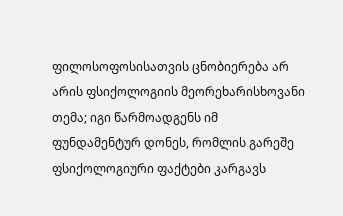ფილოსოფოსისათვის ცნობიერება არ არის ფსიქოლოგიის მეორეხარისხოვანი თემა; იგი წარმოადგენს იმ ფუნდამენტურ დონეს, რომლის გარეშე ფსიქოლოგიური ფაქტები კარგავს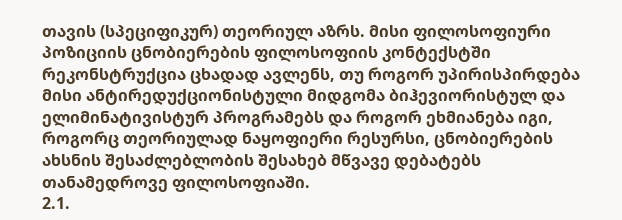თავის (სპეციფიკურ) თეორიულ აზრს. მისი ფილოსოფიური პოზიციის ცნობიერების ფილოსოფიის კონტექსტში რეკონსტრუქცია ცხადად ავლენს, თუ როგორ უპირისპირდება მისი ანტირედუქციონისტული მიდგომა ბიჰევიორისტულ და ელიმინატივისტურ პროგრამებს და როგორ ეხმიანება იგი, როგორც თეორიულად ნაყოფიერი რესურსი, ცნობიერების ახსნის შესაძლებლობის შესახებ მწვავე დებატებს თანამედროვე ფილოსოფიაში.
2.1.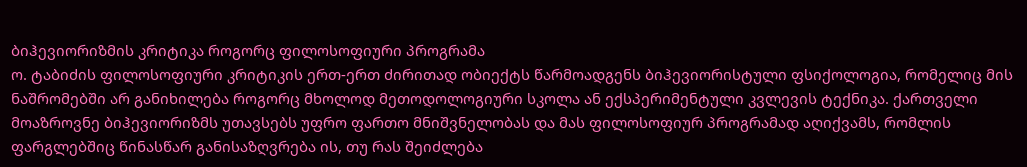ბიჰევიორიზმის კრიტიკა როგორც ფილოსოფიური პროგრამა
ო. ტაბიძის ფილოსოფიური კრიტიკის ერთ-ერთ ძირითად ობიექტს წარმოადგენს ბიჰევიორისტული ფსიქოლოგია, რომელიც მის ნაშრომებში არ განიხილება როგორც მხოლოდ მეთოდოლოგიური სკოლა ან ექსპერიმენტული კვლევის ტექნიკა. ქართველი მოაზროვნე ბიჰევიორიზმს უთავსებს უფრო ფართო მნიშვნელობას და მას ფილოსოფიურ პროგრამად აღიქვამს, რომლის ფარგლებშიც წინასწარ განისაზღვრება ის, თუ რას შეიძლება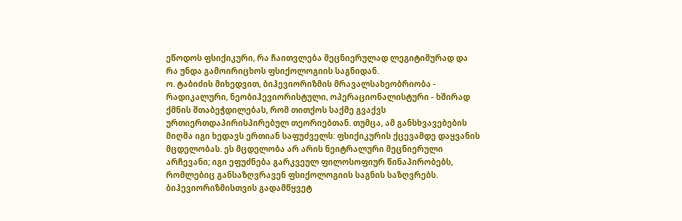ეწოდოს ფსიქიკური, რა ჩაითვლება მეცნიერულად ლეგიტიმურად და რა უნდა გამოირიცხოს ფსიქოლოგიის საგნიდან.
ო. ტაბიძის მიხედვით, ბიჰევიორიზმის მრავალსახეობრიობა - რადიკალური, ნეობიჰევიორისტული, ოპერაციონალისტური - ხშირად ქმნის შთაბეჭდილებას, რომ თითქოს საქმე გვაქვს ურთიერთდაპირისპირებულ თეორიებთან. თუმცა, ამ განსხვავებების მიღმა იგი ხედავს ერთიან საფუძველს: ფსიქიკურის ქცევამდე დაყვანის მცდელობას. ეს მცდელობა არ არის ნეიტრალური მეცნიერული არჩევანი; იგი ეფუძნება გარკვეულ ფილოსოფიურ წინაპირობებს, რომლებიც განსაზღვრავენ ფსიქოლოგიის საგნის საზღვრებს.
ბიჰევიორიზმისთვის გადამწყვეტ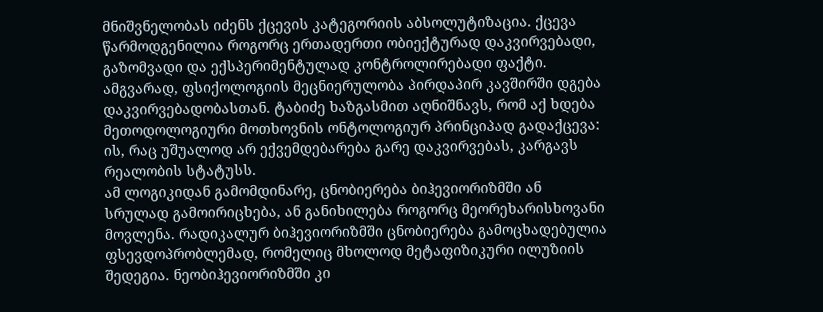მნიშვნელობას იძენს ქცევის კატეგორიის აბსოლუტიზაცია. ქცევა წარმოდგენილია როგორც ერთადერთი ობიექტურად დაკვირვებადი, გაზომვადი და ექსპერიმენტულად კონტროლირებადი ფაქტი. ამგვარად, ფსიქოლოგიის მეცნიერულობა პირდაპირ კავშირში დგება დაკვირვებადობასთან. ტაბიძე ხაზგასმით აღნიშნავს, რომ აქ ხდება მეთოდოლოგიური მოთხოვნის ონტოლოგიურ პრინციპად გადაქცევა: ის, რაც უშუალოდ არ ექვემდებარება გარე დაკვირვებას, კარგავს რეალობის სტატუსს.
ამ ლოგიკიდან გამომდინარე, ცნობიერება ბიჰევიორიზმში ან სრულად გამოირიცხება, ან განიხილება როგორც მეორეხარისხოვანი მოვლენა. რადიკალურ ბიჰევიორიზმში ცნობიერება გამოცხადებულია ფსევდოპრობლემად, რომელიც მხოლოდ მეტაფიზიკური ილუზიის შედეგია. ნეობიჰევიორიზმში კი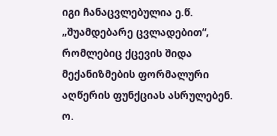იგი ჩანაცვლებულია ე.წ. „შუამდებარე ცვლადებით“, რომლებიც ქცევის შიდა მექანიზმების ფორმალური აღწერის ფუნქციას ასრულებენ. ო.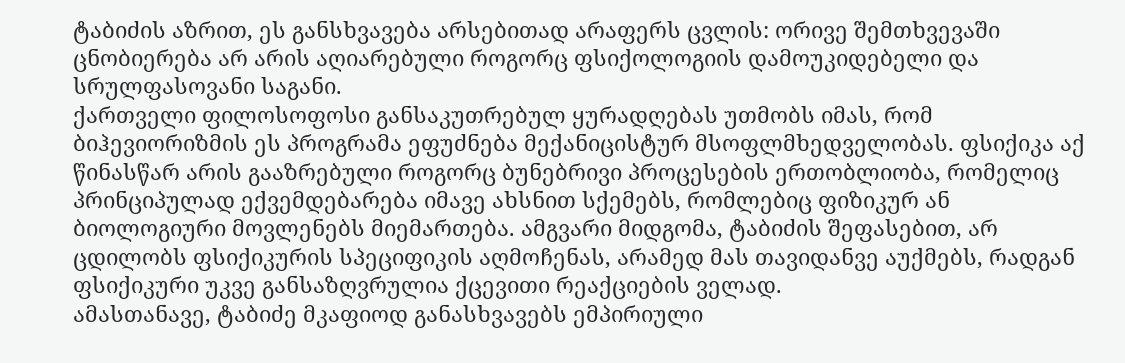ტაბიძის აზრით, ეს განსხვავება არსებითად არაფერს ცვლის: ორივე შემთხვევაში ცნობიერება არ არის აღიარებული როგორც ფსიქოლოგიის დამოუკიდებელი და სრულფასოვანი საგანი.
ქართველი ფილოსოფოსი განსაკუთრებულ ყურადღებას უთმობს იმას, რომ ბიჰევიორიზმის ეს პროგრამა ეფუძნება მექანიცისტურ მსოფლმხედველობას. ფსიქიკა აქ წინასწარ არის გააზრებული როგორც ბუნებრივი პროცესების ერთობლიობა, რომელიც პრინციპულად ექვემდებარება იმავე ახსნით სქემებს, რომლებიც ფიზიკურ ან ბიოლოგიური მოვლენებს მიემართება. ამგვარი მიდგომა, ტაბიძის შეფასებით, არ ცდილობს ფსიქიკურის სპეციფიკის აღმოჩენას, არამედ მას თავიდანვე აუქმებს, რადგან ფსიქიკური უკვე განსაზღვრულია ქცევითი რეაქციების ველად.
ამასთანავე, ტაბიძე მკაფიოდ განასხვავებს ემპირიული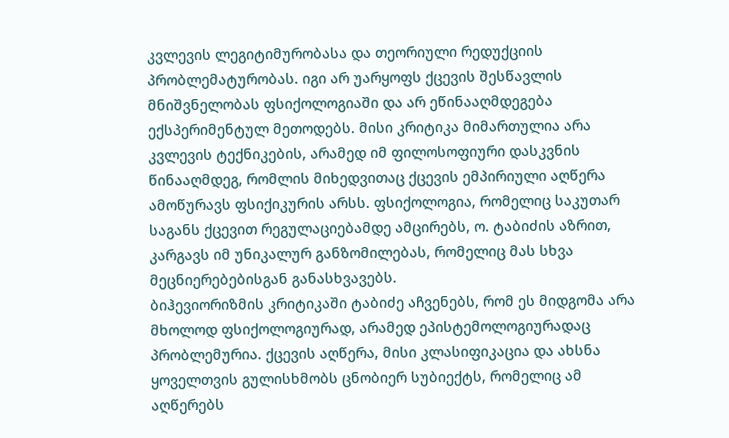კვლევის ლეგიტიმურობასა და თეორიული რედუქციის პრობლემატურობას. იგი არ უარყოფს ქცევის შესწავლის მნიშვნელობას ფსიქოლოგიაში და არ ეწინააღმდეგება ექსპერიმენტულ მეთოდებს. მისი კრიტიკა მიმართულია არა კვლევის ტექნიკების, არამედ იმ ფილოსოფიური დასკვნის წინააღმდეგ, რომლის მიხედვითაც ქცევის ემპირიული აღწერა ამოწურავს ფსიქიკურის არსს. ფსიქოლოგია, რომელიც საკუთარ საგანს ქცევით რეგულაციებამდე ამცირებს, ო. ტაბიძის აზრით, კარგავს იმ უნიკალურ განზომილებას, რომელიც მას სხვა მეცნიერებებისგან განასხვავებს.
ბიჰევიორიზმის კრიტიკაში ტაბიძე აჩვენებს, რომ ეს მიდგომა არა მხოლოდ ფსიქოლოგიურად, არამედ ეპისტემოლოგიურადაც პრობლემურია. ქცევის აღწერა, მისი კლასიფიკაცია და ახსნა ყოველთვის გულისხმობს ცნობიერ სუბიექტს, რომელიც ამ აღწერებს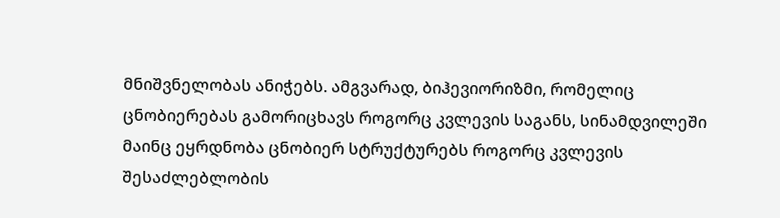მნიშვნელობას ანიჭებს. ამგვარად, ბიჰევიორიზმი, რომელიც ცნობიერებას გამორიცხავს როგორც კვლევის საგანს, სინამდვილეში მაინც ეყრდნობა ცნობიერ სტრუქტურებს როგორც კვლევის შესაძლებლობის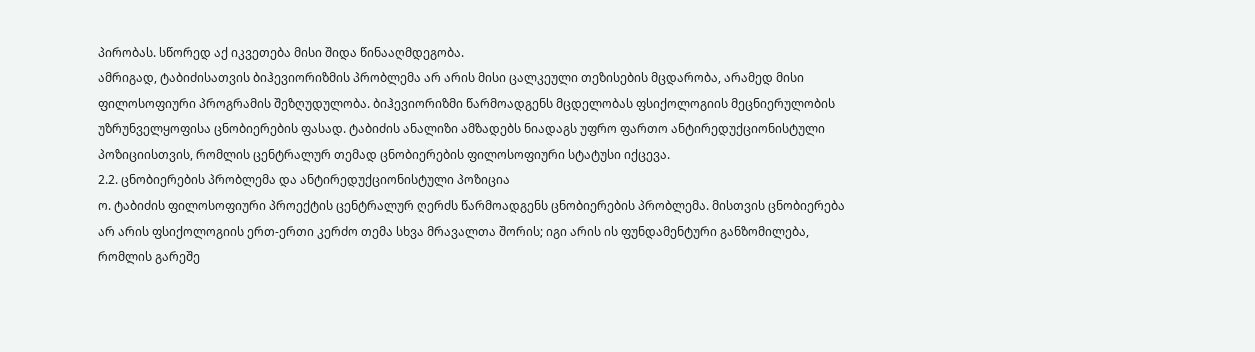პირობას. სწორედ აქ იკვეთება მისი შიდა წინააღმდეგობა.
ამრიგად, ტაბიძისათვის ბიჰევიორიზმის პრობლემა არ არის მისი ცალკეული თეზისების მცდარობა, არამედ მისი ფილოსოფიური პროგრამის შეზღუდულობა. ბიჰევიორიზმი წარმოადგენს მცდელობას ფსიქოლოგიის მეცნიერულობის უზრუნველყოფისა ცნობიერების ფასად. ტაბიძის ანალიზი ამზადებს ნიადაგს უფრო ფართო ანტირედუქციონისტული პოზიციისთვის, რომლის ცენტრალურ თემად ცნობიერების ფილოსოფიური სტატუსი იქცევა.
2.2. ცნობიერების პრობლემა და ანტირედუქციონისტული პოზიცია
ო. ტაბიძის ფილოსოფიური პროექტის ცენტრალურ ღერძს წარმოადგენს ცნობიერების პრობლემა. მისთვის ცნობიერება არ არის ფსიქოლოგიის ერთ-ერთი კერძო თემა სხვა მრავალთა შორის; იგი არის ის ფუნდამენტური განზომილება, რომლის გარეშე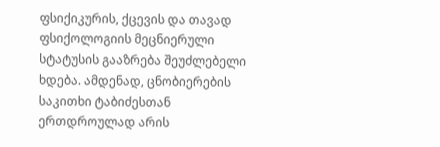ფსიქიკურის, ქცევის და თავად ფსიქოლოგიის მეცნიერული სტატუსის გააზრება შეუძლებელი ხდება. ამდენად, ცნობიერების საკითხი ტაბიძესთან ერთდროულად არის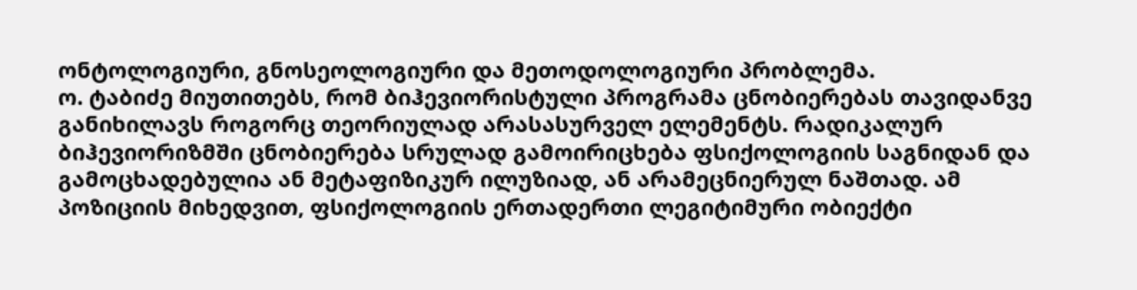ონტოლოგიური, გნოსეოლოგიური და მეთოდოლოგიური პრობლემა.
ო. ტაბიძე მიუთითებს, რომ ბიჰევიორისტული პროგრამა ცნობიერებას თავიდანვე განიხილავს როგორც თეორიულად არასასურველ ელემენტს. რადიკალურ ბიჰევიორიზმში ცნობიერება სრულად გამოირიცხება ფსიქოლოგიის საგნიდან და გამოცხადებულია ან მეტაფიზიკურ ილუზიად, ან არამეცნიერულ ნაშთად. ამ პოზიციის მიხედვით, ფსიქოლოგიის ერთადერთი ლეგიტიმური ობიექტი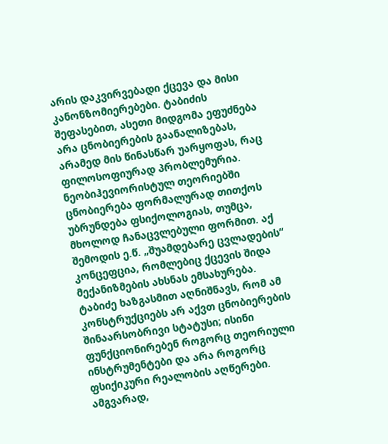არის დაკვირვებადი ქცევა და მისი კანონზომიერებები. ტაბიძის შეფასებით, ასეთი მიდგომა ეფუძნება არა ცნობიერების გაანალიზებას, არამედ მის წინასწარ უარყოფას, რაც ფილოსოფიურად პრობლემურია.
ნეობიჰევიორისტულ თეორიებში ცნობიერება ფორმალურად თითქოს უბრუნდება ფსიქოლოგიას, თუმცა, მხოლოდ ჩანაცვლებული ფორმით. აქ შემოდის ე.წ. „შუამდებარე ცვლადების“ კონცეფცია, რომლებიც ქცევის შიდა მექანიზმების ახსნას ემსახურება. ტაბიძე ხაზგასმით აღნიშნავს, რომ ამ კონსტრუქციებს არ აქვთ ცნობიერების შინაარსობრივი სტატუსი; ისინი ფუნქციონირებენ როგორც თეორიული ინსტრუმენტები და არა როგორც ფსიქიკური რეალობის აღწერები. ამგვარად,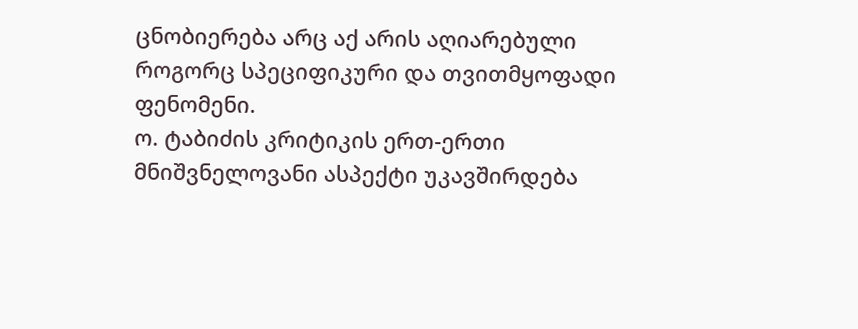ცნობიერება არც აქ არის აღიარებული როგორც სპეციფიკური და თვითმყოფადი ფენომენი.
ო. ტაბიძის კრიტიკის ერთ-ერთი მნიშვნელოვანი ასპექტი უკავშირდება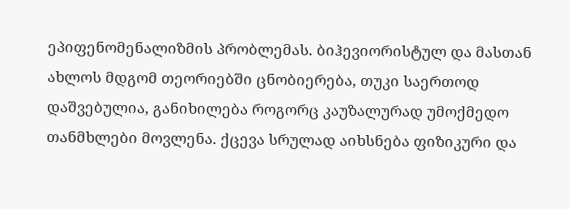ეპიფენომენალიზმის პრობლემას. ბიჰევიორისტულ და მასთან ახლოს მდგომ თეორიებში ცნობიერება, თუკი საერთოდ დაშვებულია, განიხილება როგორც კაუზალურად უმოქმედო თანმხლები მოვლენა. ქცევა სრულად აიხსნება ფიზიკური და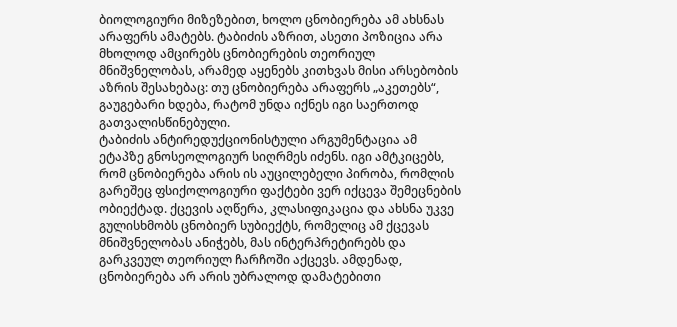ბიოლოგიური მიზეზებით, ხოლო ცნობიერება ამ ახსნას არაფერს ამატებს. ტაბიძის აზრით, ასეთი პოზიცია არა მხოლოდ ამცირებს ცნობიერების თეორიულ მნიშვნელობას, არამედ აყენებს კითხვას მისი არსებობის აზრის შესახებაც: თუ ცნობიერება არაფერს „აკეთებს“, გაუგებარი ხდება, რატომ უნდა იქნეს იგი საერთოდ გათვალისწინებული.
ტაბიძის ანტირედუქციონისტული არგუმენტაცია ამ ეტაპზე გნოსეოლოგიურ სიღრმეს იძენს. იგი ამტკიცებს, რომ ცნობიერება არის ის აუცილებელი პირობა, რომლის გარეშეც ფსიქოლოგიური ფაქტები ვერ იქცევა შემეცნების ობიექტად. ქცევის აღწერა, კლასიფიკაცია და ახსნა უკვე გულისხმობს ცნობიერ სუბიექტს, რომელიც ამ ქცევას მნიშვნელობას ანიჭებს, მას ინტერპრეტირებს და გარკვეულ თეორიულ ჩარჩოში აქცევს. ამდენად, ცნობიერება არ არის უბრალოდ დამატებითი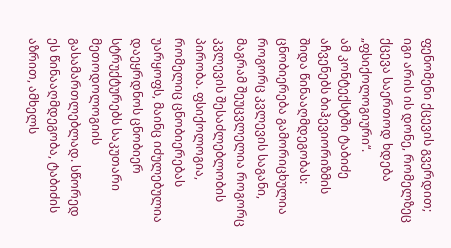ფენომენი ქცევის გვერდით; იგი არის ის დონე, რომელზეც ქცევა საერთოდ ხდება „ფსიქოლოგიური“.
ამ კონტექსტში ტაბიძე აჩვენებს ბიჰევიორიზმის შიდა წინააღმდეგობას: ცნობიერება გამორიცხულია როგორც კვლევის საგანი, მაგრამ შეუცვლელია როგორც კვლევის შესაძლებლობის პირობა. ფსიქოლოგია, რომელიც ცნობიერებას უარყოფს, მაინც იძულებულია დაეყრდნოს ცნობიერ სტრუქტურებს საკუთარი მეთოდოლოგიის გასამართლებლად. სწორედ ეს წინააღმდეგობა, ტაბიძის აზრით, ამხელს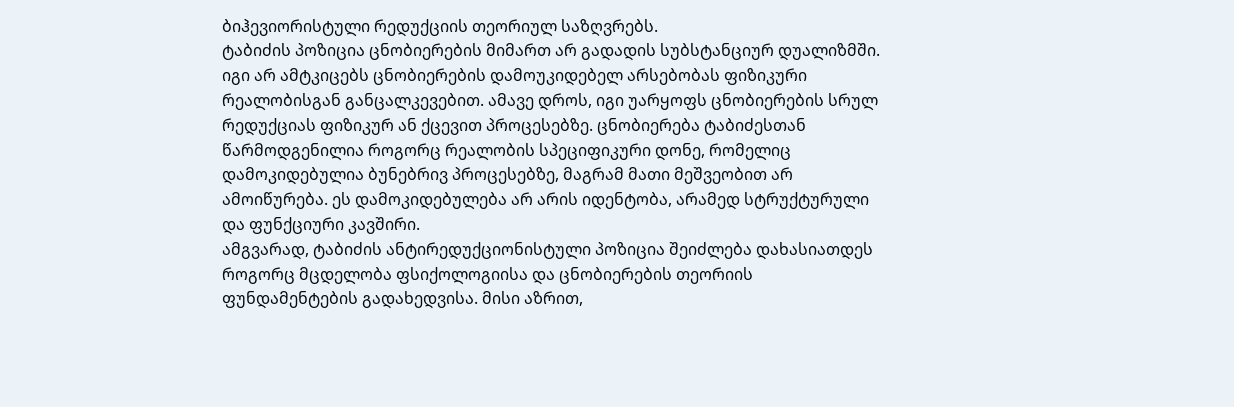ბიჰევიორისტული რედუქციის თეორიულ საზღვრებს.
ტაბიძის პოზიცია ცნობიერების მიმართ არ გადადის სუბსტანციურ დუალიზმში. იგი არ ამტკიცებს ცნობიერების დამოუკიდებელ არსებობას ფიზიკური რეალობისგან განცალკევებით. ამავე დროს, იგი უარყოფს ცნობიერების სრულ რედუქციას ფიზიკურ ან ქცევით პროცესებზე. ცნობიერება ტაბიძესთან წარმოდგენილია როგორც რეალობის სპეციფიკური დონე, რომელიც დამოკიდებულია ბუნებრივ პროცესებზე, მაგრამ მათი მეშვეობით არ ამოიწურება. ეს დამოკიდებულება არ არის იდენტობა, არამედ სტრუქტურული და ფუნქციური კავშირი.
ამგვარად, ტაბიძის ანტირედუქციონისტული პოზიცია შეიძლება დახასიათდეს როგორც მცდელობა ფსიქოლოგიისა და ცნობიერების თეორიის ფუნდამენტების გადახედვისა. მისი აზრით,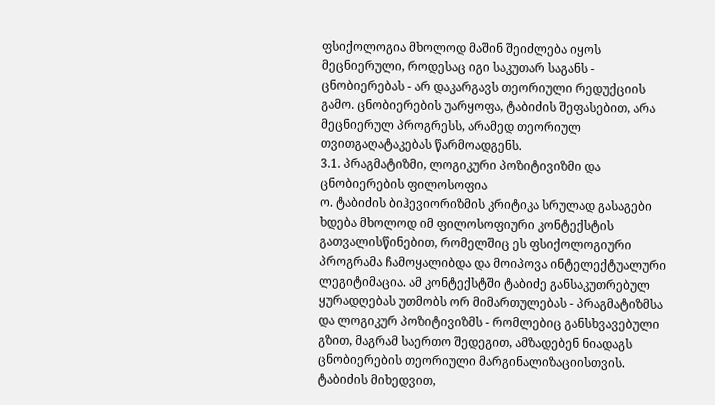ფსიქოლოგია მხოლოდ მაშინ შეიძლება იყოს მეცნიერული, როდესაც იგი საკუთარ საგანს - ცნობიერებას - არ დაკარგავს თეორიული რედუქციის გამო. ცნობიერების უარყოფა, ტაბიძის შეფასებით, არა მეცნიერულ პროგრესს, არამედ თეორიულ თვითგაღატაკებას წარმოადგენს.
3.1. პრაგმატიზმი, ლოგიკური პოზიტივიზმი და ცნობიერების ფილოსოფია
ო. ტაბიძის ბიჰევიორიზმის კრიტიკა სრულად გასაგები ხდება მხოლოდ იმ ფილოსოფიური კონტექსტის გათვალისწინებით, რომელშიც ეს ფსიქოლოგიური პროგრამა ჩამოყალიბდა და მოიპოვა ინტელექტუალური ლეგიტიმაცია. ამ კონტექსტში ტაბიძე განსაკუთრებულ ყურადღებას უთმობს ორ მიმართულებას - პრაგმატიზმსა და ლოგიკურ პოზიტივიზმს - რომლებიც განსხვავებული გზით, მაგრამ საერთო შედეგით, ამზადებენ ნიადაგს ცნობიერების თეორიული მარგინალიზაციისთვის.
ტაბიძის მიხედვით,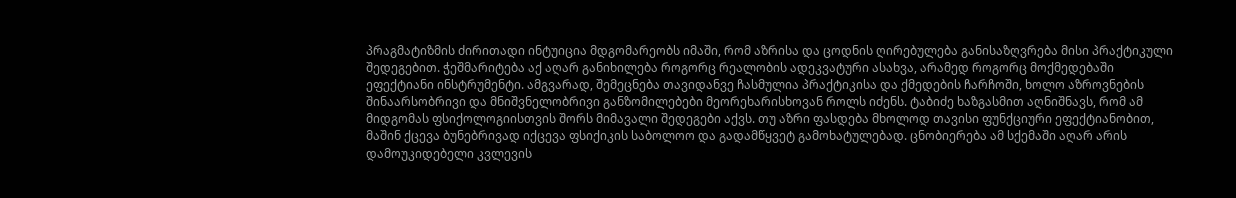პრაგმატიზმის ძირითადი ინტუიცია მდგომარეობს იმაში, რომ აზრისა და ცოდნის ღირებულება განისაზღვრება მისი პრაქტიკული შედეგებით. ჭეშმარიტება აქ აღარ განიხილება როგორც რეალობის ადეკვატური ასახვა, არამედ როგორც მოქმედებაში ეფექტიანი ინსტრუმენტი. ამგვარად, შემეცნება თავიდანვე ჩასმულია პრაქტიკისა და ქმედების ჩარჩოში, ხოლო აზროვნების შინაარსობრივი და მნიშვნელობრივი განზომილებები მეორეხარისხოვან როლს იძენს. ტაბიძე ხაზგასმით აღნიშნავს, რომ ამ მიდგომას ფსიქოლოგიისთვის შორს მიმავალი შედეგები აქვს. თუ აზრი ფასდება მხოლოდ თავისი ფუნქციური ეფექტიანობით, მაშინ ქცევა ბუნებრივად იქცევა ფსიქიკის საბოლოო და გადამწყვეტ გამოხატულებად. ცნობიერება ამ სქემაში აღარ არის დამოუკიდებელი კვლევის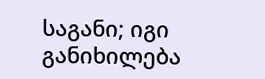საგანი; იგი განიხილება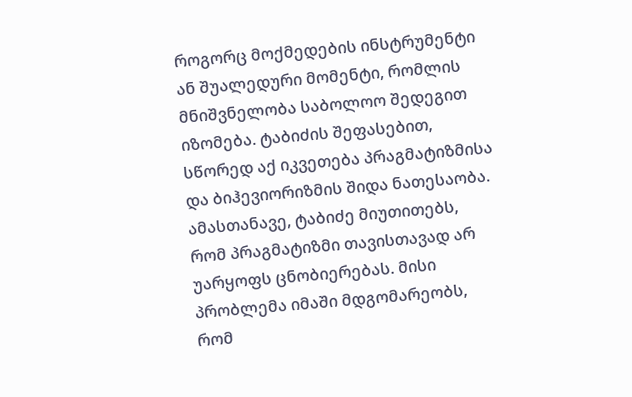როგორც მოქმედების ინსტრუმენტი ან შუალედური მომენტი, რომლის მნიშვნელობა საბოლოო შედეგით იზომება. ტაბიძის შეფასებით, სწორედ აქ იკვეთება პრაგმატიზმისა და ბიჰევიორიზმის შიდა ნათესაობა.
ამასთანავე, ტაბიძე მიუთითებს, რომ პრაგმატიზმი თავისთავად არ უარყოფს ცნობიერებას. მისი პრობლემა იმაში მდგომარეობს, რომ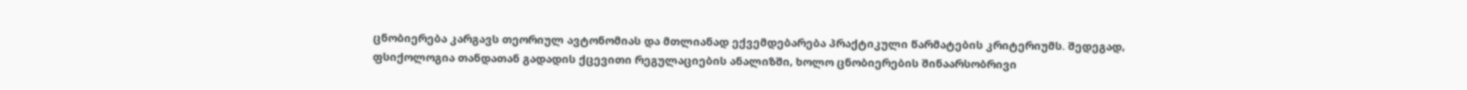ცნობიერება კარგავს თეორიულ ავტონომიას და მთლიანად ექვემდებარება პრაქტიკული წარმატების კრიტერიუმს. შედეგად, ფსიქოლოგია თანდათან გადადის ქცევითი რეგულაციების ანალიზში, ხოლო ცნობიერების შინაარსობრივი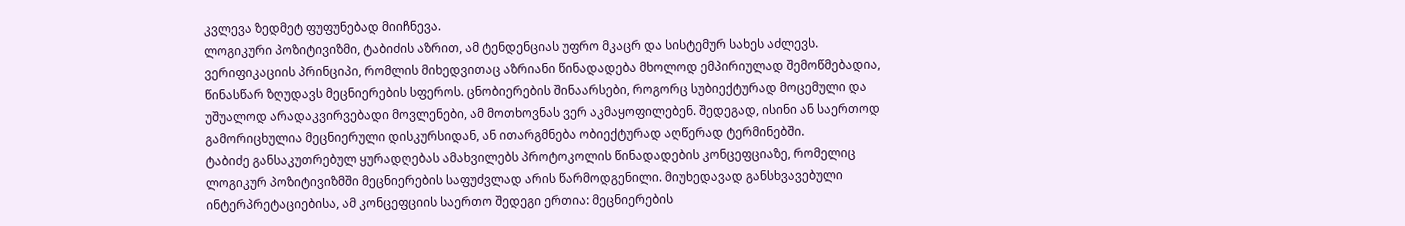კვლევა ზედმეტ ფუფუნებად მიიჩნევა.
ლოგიკური პოზიტივიზმი, ტაბიძის აზრით, ამ ტენდენციას უფრო მკაცრ და სისტემურ სახეს აძლევს. ვერიფიკაციის პრინციპი, რომლის მიხედვითაც აზრიანი წინადადება მხოლოდ ემპირიულად შემოწმებადია, წინასწარ ზღუდავს მეცნიერების სფეროს. ცნობიერების შინაარსები, როგორც სუბიექტურად მოცემული და უშუალოდ არადაკვირვებადი მოვლენები, ამ მოთხოვნას ვერ აკმაყოფილებენ. შედეგად, ისინი ან საერთოდ გამორიცხულია მეცნიერული დისკურსიდან, ან ითარგმნება ობიექტურად აღწერად ტერმინებში.
ტაბიძე განსაკუთრებულ ყურადღებას ამახვილებს პროტოკოლის წინადადების კონცეფციაზე, რომელიც ლოგიკურ პოზიტივიზმში მეცნიერების საფუძვლად არის წარმოდგენილი. მიუხედავად განსხვავებული ინტერპრეტაციებისა, ამ კონცეფციის საერთო შედეგი ერთია: მეცნიერების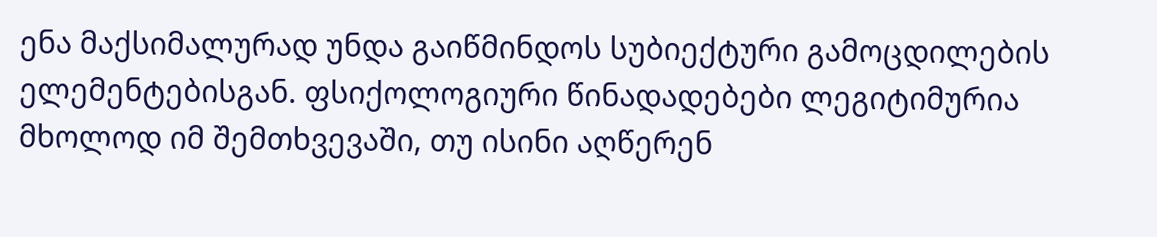ენა მაქსიმალურად უნდა გაიწმინდოს სუბიექტური გამოცდილების ელემენტებისგან. ფსიქოლოგიური წინადადებები ლეგიტიმურია მხოლოდ იმ შემთხვევაში, თუ ისინი აღწერენ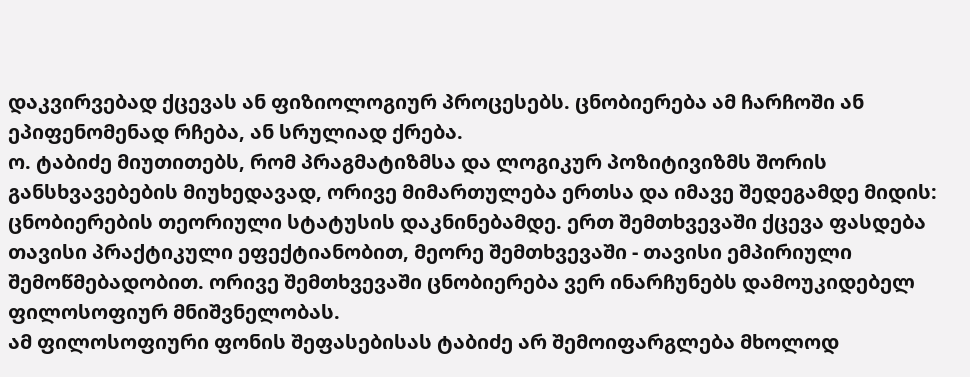დაკვირვებად ქცევას ან ფიზიოლოგიურ პროცესებს. ცნობიერება ამ ჩარჩოში ან ეპიფენომენად რჩება, ან სრულიად ქრება.
ო. ტაბიძე მიუთითებს, რომ პრაგმატიზმსა და ლოგიკურ პოზიტივიზმს შორის განსხვავებების მიუხედავად, ორივე მიმართულება ერთსა და იმავე შედეგამდე მიდის: ცნობიერების თეორიული სტატუსის დაკნინებამდე. ერთ შემთხვევაში ქცევა ფასდება თავისი პრაქტიკული ეფექტიანობით, მეორე შემთხვევაში - თავისი ემპირიული შემოწმებადობით. ორივე შემთხვევაში ცნობიერება ვერ ინარჩუნებს დამოუკიდებელ ფილოსოფიურ მნიშვნელობას.
ამ ფილოსოფიური ფონის შეფასებისას ტაბიძე არ შემოიფარგლება მხოლოდ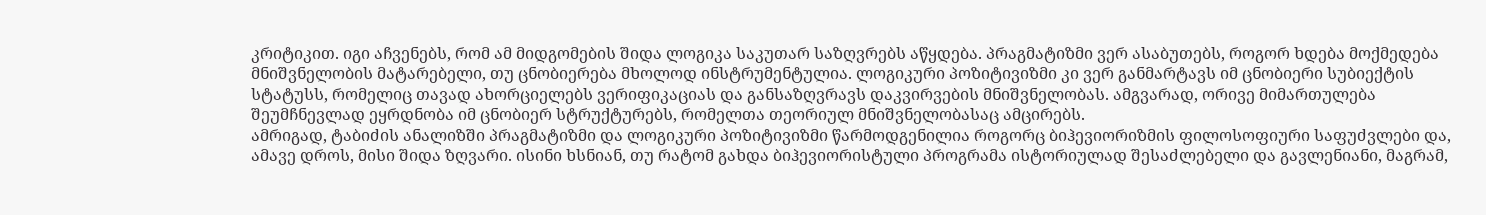კრიტიკით. იგი აჩვენებს, რომ ამ მიდგომების შიდა ლოგიკა საკუთარ საზღვრებს აწყდება. პრაგმატიზმი ვერ ასაბუთებს, როგორ ხდება მოქმედება მნიშვნელობის მატარებელი, თუ ცნობიერება მხოლოდ ინსტრუმენტულია. ლოგიკური პოზიტივიზმი კი ვერ განმარტავს იმ ცნობიერი სუბიექტის სტატუსს, რომელიც თავად ახორციელებს ვერიფიკაციას და განსაზღვრავს დაკვირვების მნიშვნელობას. ამგვარად, ორივე მიმართულება შეუმჩნევლად ეყრდნობა იმ ცნობიერ სტრუქტურებს, რომელთა თეორიულ მნიშვნელობასაც ამცირებს.
ამრიგად, ტაბიძის ანალიზში პრაგმატიზმი და ლოგიკური პოზიტივიზმი წარმოდგენილია როგორც ბიჰევიორიზმის ფილოსოფიური საფუძვლები და, ამავე დროს, მისი შიდა ზღვარი. ისინი ხსნიან, თუ რატომ გახდა ბიჰევიორისტული პროგრამა ისტორიულად შესაძლებელი და გავლენიანი, მაგრამ,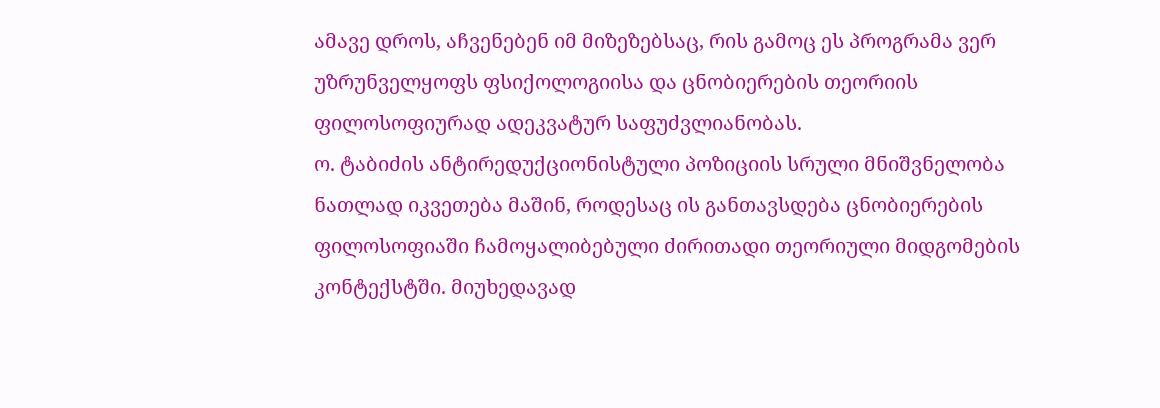ამავე დროს, აჩვენებენ იმ მიზეზებსაც, რის გამოც ეს პროგრამა ვერ უზრუნველყოფს ფსიქოლოგიისა და ცნობიერების თეორიის ფილოსოფიურად ადეკვატურ საფუძვლიანობას.
ო. ტაბიძის ანტირედუქციონისტული პოზიციის სრული მნიშვნელობა ნათლად იკვეთება მაშინ, როდესაც ის განთავსდება ცნობიერების ფილოსოფიაში ჩამოყალიბებული ძირითადი თეორიული მიდგომების კონტექსტში. მიუხედავად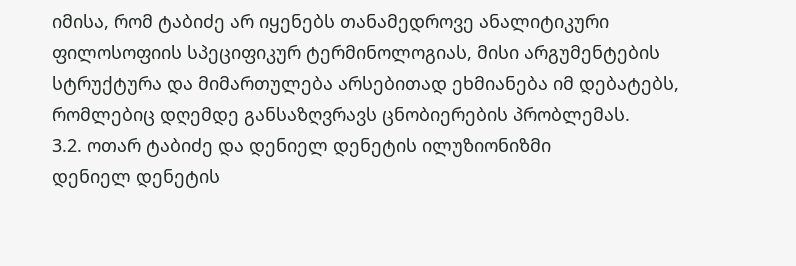იმისა, რომ ტაბიძე არ იყენებს თანამედროვე ანალიტიკური ფილოსოფიის სპეციფიკურ ტერმინოლოგიას, მისი არგუმენტების სტრუქტურა და მიმართულება არსებითად ეხმიანება იმ დებატებს, რომლებიც დღემდე განსაზღვრავს ცნობიერების პრობლემას.
3.2. ოთარ ტაბიძე და დენიელ დენეტის ილუზიონიზმი
დენიელ დენეტის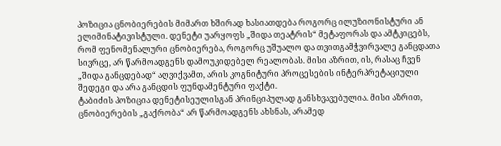პოზიცია ცნობიერების მიმართ ხშირად ხასიათდება როგორც ილუზიონისტური ან ელიმინატივისტული. დენეტი უარყოფს „შიდა თეატრის“ მეტაფორას და ამტკიცებს, რომ ფენომენალური ცნობიერება, როგორც უშუალო და თვითგამჭვირვალე განცდათა სივრცე, არ წარმოადგენს დამოუკიდებელ რეალობას. მისი აზრით, ის, რასაც ჩვენ „შიდა განცდებად“ აღვიქვამთ, არის კოგნიტური პროცესების ინტერპრეტაციული შედეგი და არა განცდის ფუნდამენტური ფაქტი.
ტაბიძის პოზიცია დენეტისეულისგან პრინციპულად განსხვავებულია. მისი აზრით, ცნობიერების „გაქრობა“ არ წარმოადგენს ახსნას, არამედ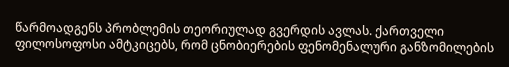წარმოადგენს პრობლემის თეორიულად გვერდის ავლას. ქართველი ფილოსოფოსი ამტკიცებს, რომ ცნობიერების ფენომენალური განზომილების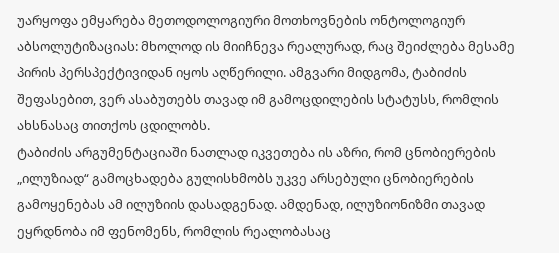უარყოფა ემყარება მეთოდოლოგიური მოთხოვნების ონტოლოგიურ აბსოლუტიზაციას: მხოლოდ ის მიიჩნევა რეალურად, რაც შეიძლება მესამე პირის პერსპექტივიდან იყოს აღწერილი. ამგვარი მიდგომა, ტაბიძის შეფასებით, ვერ ასაბუთებს თავად იმ გამოცდილების სტატუსს, რომლის ახსნასაც თითქოს ცდილობს.
ტაბიძის არგუმენტაციაში ნათლად იკვეთება ის აზრი, რომ ცნობიერების „ილუზიად“ გამოცხადება გულისხმობს უკვე არსებული ცნობიერების გამოყენებას ამ ილუზიის დასადგენად. ამდენად, ილუზიონიზმი თავად ეყრდნობა იმ ფენომენს, რომლის რეალობასაც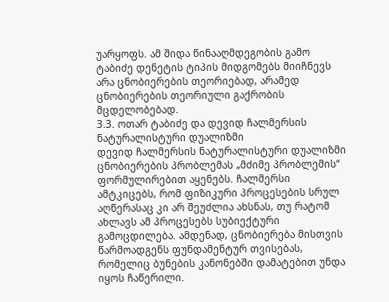უარყოფს. ამ შიდა წინააღმდეგობის გამო ტაბიძე დენეტის ტიპის მიდგომებს მიიჩნევს არა ცნობიერების თეორიებად, არამედ ცნობიერების თეორიული გაქრობის მცდელობებად.
3.3. ოთარ ტაბიძე და დევიდ ჩალმერსის ნატურალისტური დუალიზმი
დევიდ ჩალმერსის ნატურალისტური დუალიზმი ცნობიერების პრობლემას „მძიმე პრობლემის“ ფორმულირებით აყენებს. ჩალმერსი ამტკიცებს, რომ ფიზიკური პროცესების სრულ აღწერასაც კი არ შეუძლია ახსნას, თუ რატომ ახლავს ამ პროცესებს სუბიექტური გამოცდილება. ამდენად, ცნობიერება მისთვის წარმოადგენს ფუნდამენტურ თვისებას, რომელიც ბუნების კანონებში დამატებით უნდა იყოს ჩაწერილი.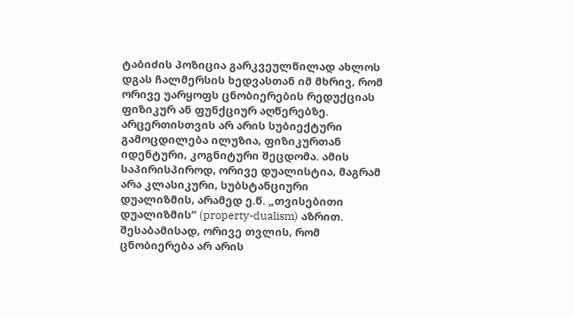ტაბიძის პოზიცია გარკვეულწილად ახლოს დგას ჩალმერსის ხედვასთან იმ მხრივ, რომ ორივე უარყოფს ცნობიერების რედუქციას ფიზიკურ ან ფუნქციურ აღწერებზე. არცერთისთვის არ არის სუბიექტური გამოცდილება ილუზია, ფიზიკურთან იდენტური, კოგნიტური შეცდომა. ამის საპირისპიროდ, ორივე დუალისტია, მაგრამ არა კლასიკური, სუბსტანციური დუალიზმის, არამედ ე.წ. „თვისებითი დუალიზმის“ (property-dualism) აზრით. შესაბამისად, ორივე თვლის, რომ ცნობიერება არ არის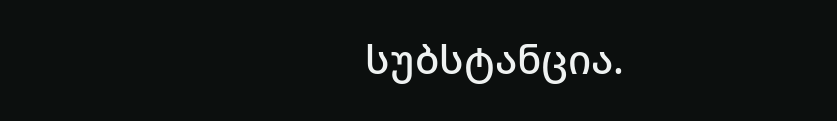სუბსტანცია.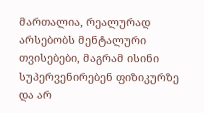მართალია, რეალურად არსებობს მენტალური თვისებები, მაგრამ ისინი სუპერვენირებენ ფიზიკურზე და არ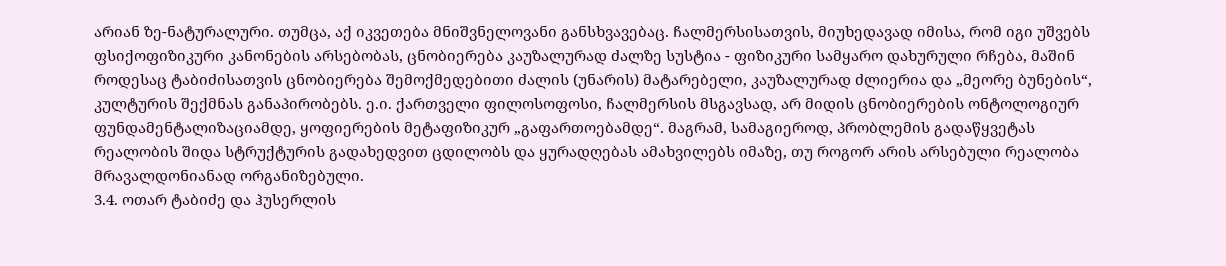არიან ზე-ნატურალური. თუმცა, აქ იკვეთება მნიშვნელოვანი განსხვავებაც. ჩალმერსისათვის, მიუხედავად იმისა, რომ იგი უშვებს ფსიქოფიზიკური კანონების არსებობას, ცნობიერება კაუზალურად ძალზე სუსტია - ფიზიკური სამყარო დახურული რჩება, მაშინ როდესაც ტაბიძისათვის ცნობიერება შემოქმედებითი ძალის (უნარის) მატარებელი, კაუზალურად ძლიერია და „მეორე ბუნების“, კულტურის შექმნას განაპირობებს. ე.ი. ქართველი ფილოსოფოსი, ჩალმერსის მსგავსად, არ მიდის ცნობიერების ონტოლოგიურ ფუნდამენტალიზაციამდე, ყოფიერების მეტაფიზიკურ „გაფართოებამდე“. მაგრამ, სამაგიეროდ, პრობლემის გადაწყვეტას რეალობის შიდა სტრუქტურის გადახედვით ცდილობს და ყურადღებას ამახვილებს იმაზე, თუ როგორ არის არსებული რეალობა მრავალდონიანად ორგანიზებული.
3.4. ოთარ ტაბიძე და ჰუსერლის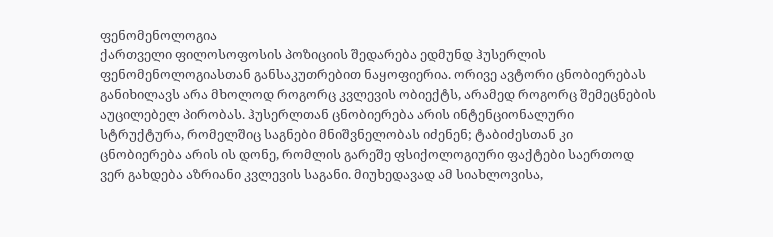ფენომენოლოგია
ქართველი ფილოსოფოსის პოზიციის შედარება ედმუნდ ჰუსერლის ფენომენოლოგიასთან განსაკუთრებით ნაყოფიერია. ორივე ავტორი ცნობიერებას განიხილავს არა მხოლოდ როგორც კვლევის ობიექტს, არამედ როგორც შემეცნების აუცილებელ პირობას. ჰუსერლთან ცნობიერება არის ინტენციონალური სტრუქტურა, რომელშიც საგნები მნიშვნელობას იძენენ; ტაბიძესთან კი ცნობიერება არის ის დონე, რომლის გარეშე ფსიქოლოგიური ფაქტები საერთოდ ვერ გახდება აზრიანი კვლევის საგანი. მიუხედავად ამ სიახლოვისა,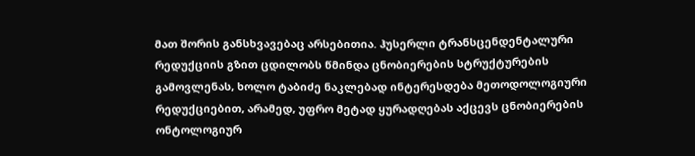მათ შორის განსხვავებაც არსებითია. ჰუსერლი ტრანსცენდენტალური რედუქციის გზით ცდილობს წმინდა ცნობიერების სტრუქტურების გამოვლენას, ხოლო ტაბიძე ნაკლებად ინტერესდება მეთოდოლოგიური რედუქციებით, არამედ, უფრო მეტად ყურადღებას აქცევს ცნობიერების ონტოლოგიურ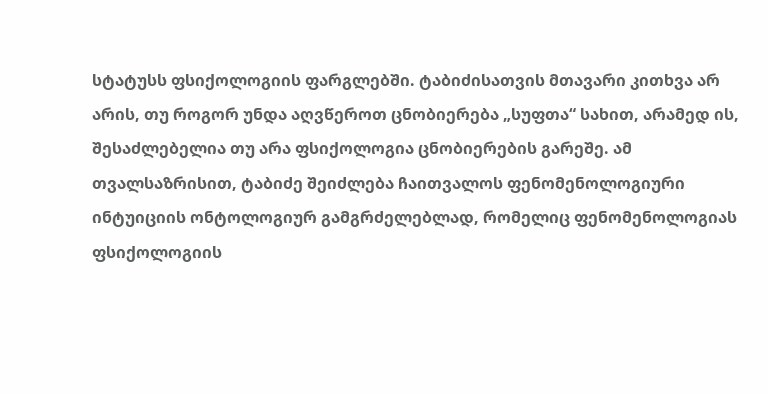სტატუსს ფსიქოლოგიის ფარგლებში. ტაბიძისათვის მთავარი კითხვა არ არის, თუ როგორ უნდა აღვწეროთ ცნობიერება „სუფთა“ სახით, არამედ ის, შესაძლებელია თუ არა ფსიქოლოგია ცნობიერების გარეშე. ამ თვალსაზრისით, ტაბიძე შეიძლება ჩაითვალოს ფენომენოლოგიური ინტუიციის ონტოლოგიურ გამგრძელებლად, რომელიც ფენომენოლოგიას ფსიქოლოგიის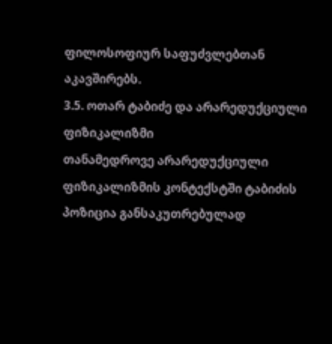ფილოსოფიურ საფუძვლებთან აკავშირებს.
3.5. ოთარ ტაბიძე და არარედუქციული ფიზიკალიზმი
თანამედროვე არარედუქციული ფიზიკალიზმის კონტექსტში ტაბიძის პოზიცია განსაკუთრებულად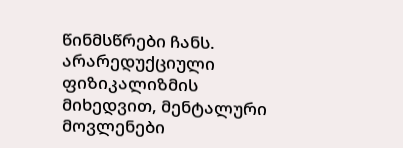წინმსწრები ჩანს. არარედუქციული ფიზიკალიზმის მიხედვით, მენტალური მოვლენები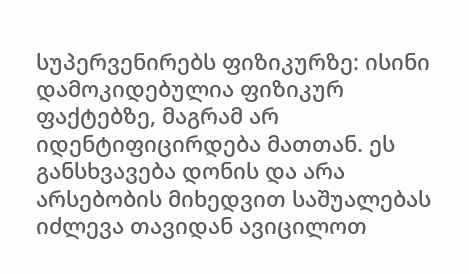სუპერვენირებს ფიზიკურზე: ისინი დამოკიდებულია ფიზიკურ ფაქტებზე, მაგრამ არ იდენტიფიცირდება მათთან. ეს განსხვავება დონის და არა არსებობის მიხედვით საშუალებას იძლევა თავიდან ავიცილოთ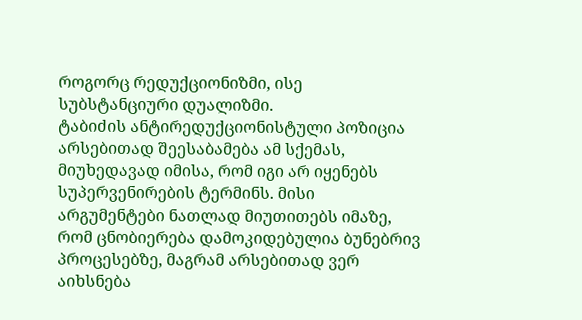როგორც რედუქციონიზმი, ისე სუბსტანციური დუალიზმი.
ტაბიძის ანტირედუქციონისტული პოზიცია არსებითად შეესაბამება ამ სქემას, მიუხედავად იმისა, რომ იგი არ იყენებს სუპერვენირების ტერმინს. მისი არგუმენტები ნათლად მიუთითებს იმაზე, რომ ცნობიერება დამოკიდებულია ბუნებრივ პროცესებზე, მაგრამ არსებითად ვერ აიხსნება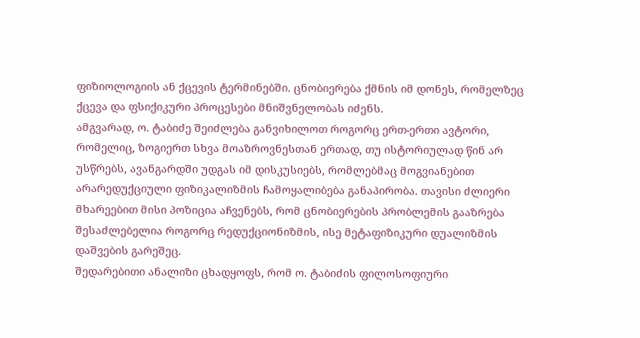ფიზიოლოგიის ან ქცევის ტერმინებში. ცნობიერება ქმნის იმ დონეს, რომელზეც ქცევა და ფსიქიკური პროცესები მნიშვნელობას იძენს.
ამგვარად, ო. ტაბიძე შეიძლება განვიხილოთ როგორც ერთ-ერთი ავტორი, რომელიც, ზოგიერთ სხვა მოაზროვნესთან ერთად, თუ ისტორიულად წინ არ უსწრებს, ავანგარდში უდგას იმ დისკუსიებს, რომლებმაც მოგვიანებით არარედუქციული ფიზიკალიზმის ჩამოყალიბება განაპირობა. თავისი ძლიერი მხარეებით მისი პოზიცია აჩვენებს, რომ ცნობიერების პრობლემის გააზრება შესაძლებელია როგორც რედუქციონიზმის, ისე მეტაფიზიკური დუალიზმის დაშვების გარეშეც.
შედარებითი ანალიზი ცხადყოფს, რომ ო. ტაბიძის ფილოსოფიური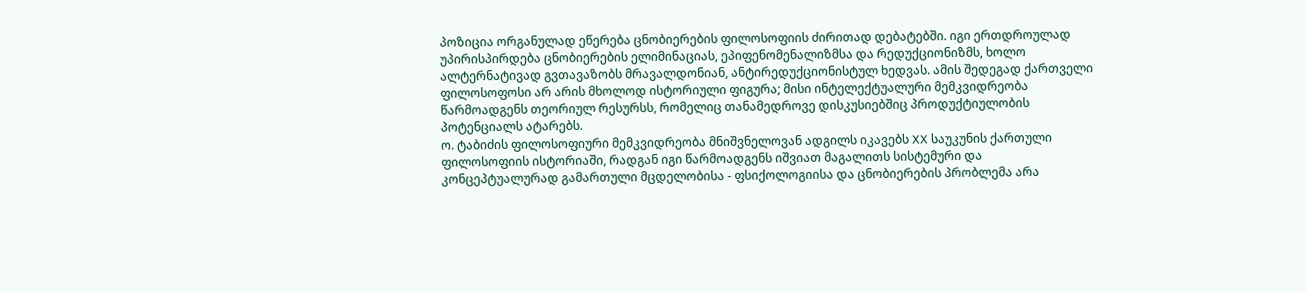პოზიცია ორგანულად ეწერება ცნობიერების ფილოსოფიის ძირითად დებატებში. იგი ერთდროულად უპირისპირდება ცნობიერების ელიმინაციას, ეპიფენომენალიზმსა და რედუქციონიზმს, ხოლო ალტერნატივად გვთავაზობს მრავალდონიან, ანტირედუქციონისტულ ხედვას. ამის შედეგად ქართველი ფილოსოფოსი არ არის მხოლოდ ისტორიული ფიგურა; მისი ინტელექტუალური მემკვიდრეობა წარმოადგენს თეორიულ რესურსს, რომელიც თანამედროვე დისკუსიებშიც პროდუქტიულობის პოტენციალს ატარებს.
ო. ტაბიძის ფილოსოფიური მემკვიდრეობა მნიშვნელოვან ადგილს იკავებს XX საუკუნის ქართული ფილოსოფიის ისტორიაში, რადგან იგი წარმოადგენს იშვიათ მაგალითს სისტემური და კონცეპტუალურად გამართული მცდელობისა - ფსიქოლოგიისა და ცნობიერების პრობლემა არა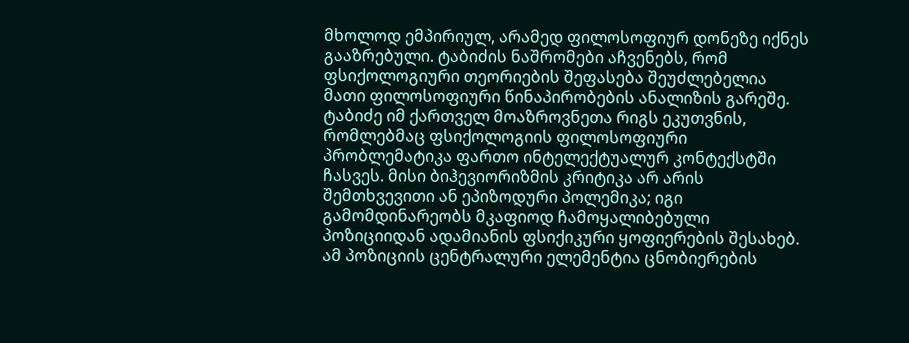მხოლოდ ემპირიულ, არამედ ფილოსოფიურ დონეზე იქნეს გააზრებული. ტაბიძის ნაშრომები აჩვენებს, რომ ფსიქოლოგიური თეორიების შეფასება შეუძლებელია მათი ფილოსოფიური წინაპირობების ანალიზის გარეშე. ტაბიძე იმ ქართველ მოაზროვნეთა რიგს ეკუთვნის, რომლებმაც ფსიქოლოგიის ფილოსოფიური პრობლემატიკა ფართო ინტელექტუალურ კონტექსტში ჩასვეს. მისი ბიჰევიორიზმის კრიტიკა არ არის შემთხვევითი ან ეპიზოდური პოლემიკა; იგი გამომდინარეობს მკაფიოდ ჩამოყალიბებული პოზიციიდან ადამიანის ფსიქიკური ყოფიერების შესახებ. ამ პოზიციის ცენტრალური ელემენტია ცნობიერების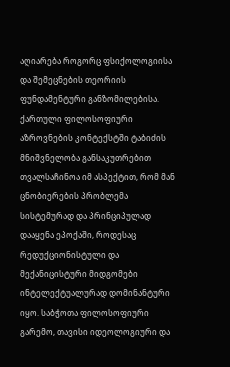აღიარება როგორც ფსიქოლოგიისა და შემეცნების თეორიის ფუნდამენტური განზომილებისა.
ქართული ფილოსოფიური აზროვნების კონტექსტში ტაბიძის მნიშვნელობა განსაკუთრებით თვალსაჩინოა იმ ასპექტით, რომ მან ცნობიერების პრობლემა სისტემურად და პრინციპულად დააყენა ეპოქაში, როდესაც რედუქციონისტული და მექანიცისტური მიდგომები ინტელექტუალურად დომინანტური იყო. საბჭოთა ფილოსოფიური გარემო, თავისი იდეოლოგიური და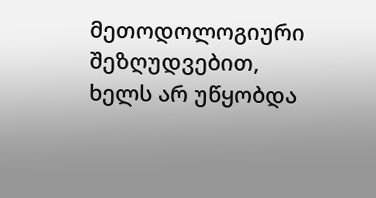მეთოდოლოგიური შეზღუდვებით, ხელს არ უწყობდა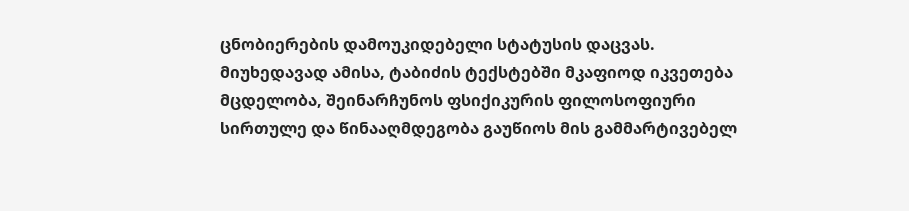ცნობიერების დამოუკიდებელი სტატუსის დაცვას. მიუხედავად ამისა, ტაბიძის ტექსტებში მკაფიოდ იკვეთება მცდელობა, შეინარჩუნოს ფსიქიკურის ფილოსოფიური სირთულე და წინააღმდეგობა გაუწიოს მის გამმარტივებელ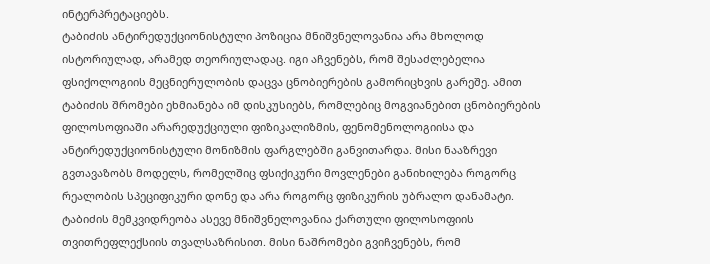ინტერპრეტაციებს.
ტაბიძის ანტირედუქციონისტული პოზიცია მნიშვნელოვანია არა მხოლოდ ისტორიულად, არამედ თეორიულადაც. იგი აჩვენებს, რომ შესაძლებელია ფსიქოლოგიის მეცნიერულობის დაცვა ცნობიერების გამორიცხვის გარეშე. ამით ტაბიძის შრომები ეხმიანება იმ დისკუსიებს, რომლებიც მოგვიანებით ცნობიერების ფილოსოფიაში არარედუქციული ფიზიკალიზმის, ფენომენოლოგიისა და ანტირედუქციონისტული მონიზმის ფარგლებში განვითარდა. მისი ნააზრევი გვთავაზობს მოდელს, რომელშიც ფსიქიკური მოვლენები განიხილება როგორც რეალობის სპეციფიკური დონე და არა როგორც ფიზიკურის უბრალო დანამატი.
ტაბიძის მემკვიდრეობა ასევე მნიშვნელოვანია ქართული ფილოსოფიის თვითრეფლექსიის თვალსაზრისით. მისი ნაშრომები გვიჩვენებს, რომ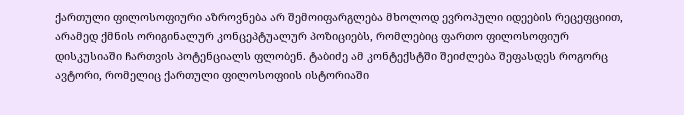ქართული ფილოსოფიური აზროვნება არ შემოიფარგლება მხოლოდ ევროპული იდეების რეცეფციით, არამედ ქმნის ორიგინალურ კონცეპტუალურ პოზიციებს, რომლებიც ფართო ფილოსოფიურ დისკუსიაში ჩართვის პოტენციალს ფლობენ. ტაბიძე ამ კონტექსტში შეიძლება შეფასდეს როგორც ავტორი, რომელიც ქართული ფილოსოფიის ისტორიაში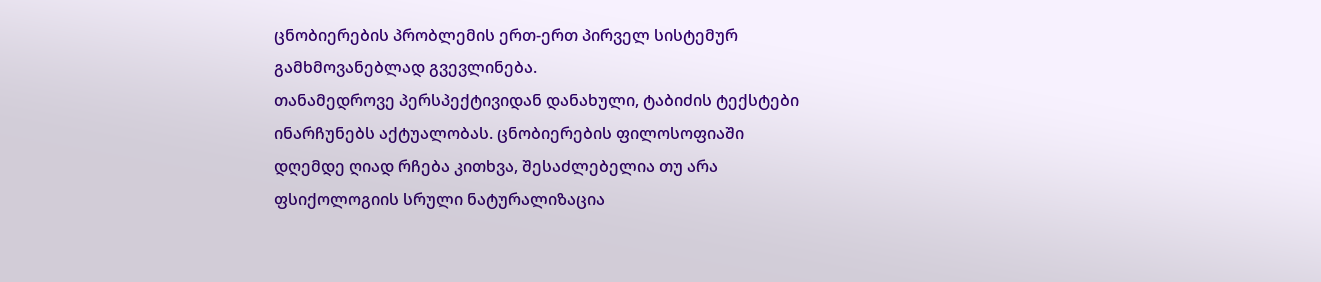ცნობიერების პრობლემის ერთ-ერთ პირველ სისტემურ გამხმოვანებლად გვევლინება.
თანამედროვე პერსპექტივიდან დანახული, ტაბიძის ტექსტები ინარჩუნებს აქტუალობას. ცნობიერების ფილოსოფიაში დღემდე ღიად რჩება კითხვა, შესაძლებელია თუ არა ფსიქოლოგიის სრული ნატურალიზაცია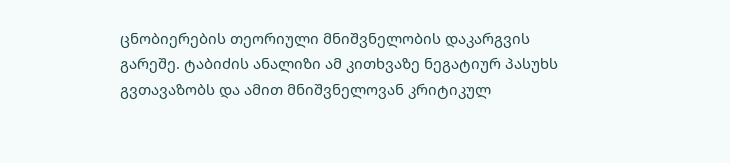ცნობიერების თეორიული მნიშვნელობის დაკარგვის გარეშე. ტაბიძის ანალიზი ამ კითხვაზე ნეგატიურ პასუხს გვთავაზობს და ამით მნიშვნელოვან კრიტიკულ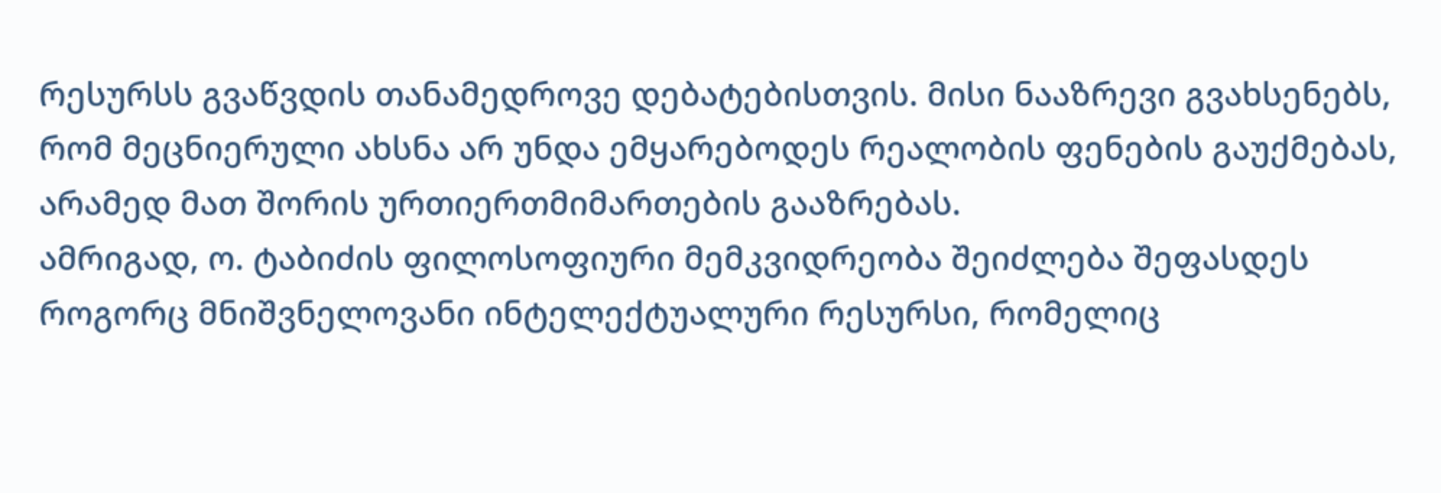რესურსს გვაწვდის თანამედროვე დებატებისთვის. მისი ნააზრევი გვახსენებს, რომ მეცნიერული ახსნა არ უნდა ემყარებოდეს რეალობის ფენების გაუქმებას, არამედ მათ შორის ურთიერთმიმართების გააზრებას.
ამრიგად, ო. ტაბიძის ფილოსოფიური მემკვიდრეობა შეიძლება შეფასდეს როგორც მნიშვნელოვანი ინტელექტუალური რესურსი, რომელიც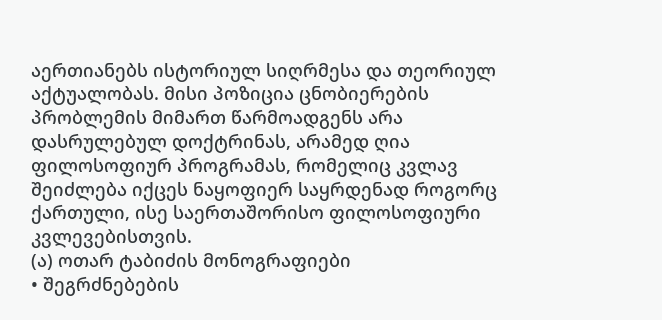აერთიანებს ისტორიულ სიღრმესა და თეორიულ აქტუალობას. მისი პოზიცია ცნობიერების პრობლემის მიმართ წარმოადგენს არა დასრულებულ დოქტრინას, არამედ ღია ფილოსოფიურ პროგრამას, რომელიც კვლავ შეიძლება იქცეს ნაყოფიერ საყრდენად როგორც ქართული, ისე საერთაშორისო ფილოსოფიური კვლევებისთვის.
(ა) ოთარ ტაბიძის მონოგრაფიები
• შეგრძნებების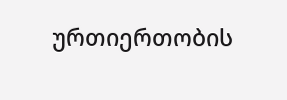ურთიერთობის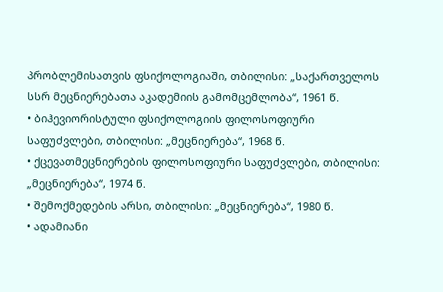პრობლემისათვის ფსიქოლოგიაში, თბილისი: „საქართველოს სსრ მეცნიერებათა აკადემიის გამომცემლობა“, 1961 წ.
• ბიჰევიორისტული ფსიქოლოგიის ფილოსოფიური საფუძვლები, თბილისი: „მეცნიერება“, 1968 წ.
• ქცევათმეცნიერების ფილოსოფიური საფუძვლები, თბილისი: „მეცნიერება“, 1974 წ.
• შემოქმედების არსი, თბილისი: „მეცნიერება“, 1980 წ.
• ადამიანი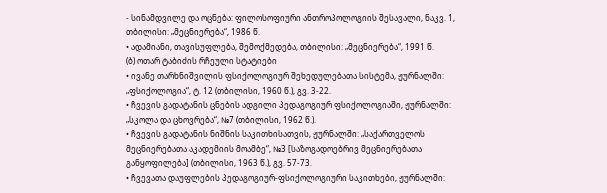- სინამდვილე და ოცნება: ფილოსოფიური ანთროპოლოგიის შესავალი, ნაკვ. 1, თბილისი: „მეცნიერება“, 1986 წ.
• ადამიანი, თავისუფლება, შემოქმედება, თბილისი: „მეცნიერება“, 1991 წ.
(ბ) ოთარ ტაბიძის რჩეული სტატიები
• ივანე თარხნიშვილის ფსიქოლოგიურ შეხედულებათა სისტემა, ჟურნალში: „ფსიქოლოგია“, ტ. 12 (თბილისი, 1960 წ.), გვ. 3-22.
• ჩვევის გადატანის ცნების ადგილი პედაგოგიურ ფსიქოლოგიაში, ჟურნალში: „სკოლა და ცხოვრება“, №7 (თბილისი, 1962 წ.).
• ჩვევის გადატანის ნიშნის საკითხისათვის, ჟურნალში: „საქართველოს მეცნიერებათა აკადემიის მოამბე“, №3 [საზოგადოებრივ მეცნიერებათა განყოფილება] (თბილისი, 1963 წ.), გვ. 57-73.
• ჩვევათა დაუფლების პედაგოგიურ-ფსიქოლოგიური საკითხები, ჟურნალში: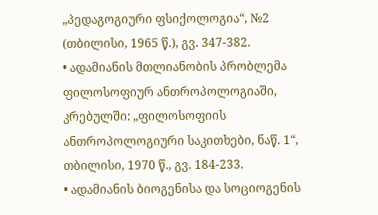„პედაგოგიური ფსიქოლოგია“, №2 (თბილისი, 1965 წ.), გვ. 347-382.
• ადამიანის მთლიანობის პრობლემა ფილოსოფიურ ანთროპოლოგიაში, კრებულში: „ფილოსოფიის ანთროპოლოგიური საკითხები, ნაწ. 1“, თბილისი, 1970 წ., გვ. 184-233.
• ადამიანის ბიოგენისა და სოციოგენის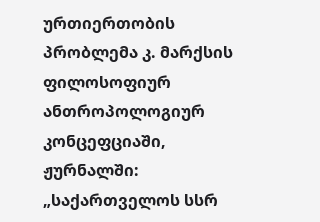ურთიერთობის პრობლემა კ. მარქსის ფილოსოფიურ ანთროპოლოგიურ კონცეფციაში, ჟურნალში: „საქართველოს სსრ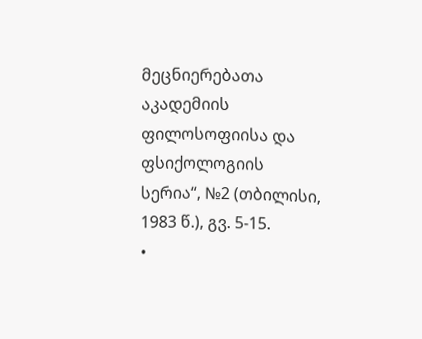მეცნიერებათა აკადემიის ფილოსოფიისა და ფსიქოლოგიის სერია“, №2 (თბილისი, 1983 წ.), გვ. 5-15.
•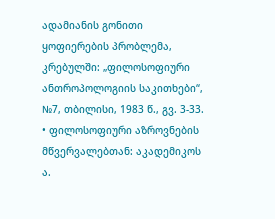ადამიანის გონითი ყოფიერების პრობლემა, კრებულში: „ფილოსოფიური ანთროპოლოგიის საკითხები“, №7, თბილისი, 1983 წ., გვ. 3-33.
• ფილოსოფიური აზროვნების მწვერვალებთან: აკადემიკოს ა.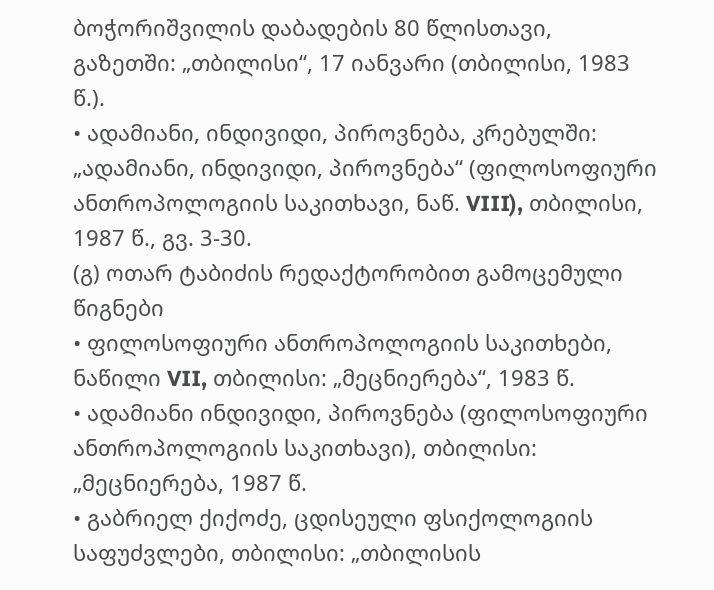ბოჭორიშვილის დაბადების 80 წლისთავი, გაზეთში: „თბილისი“, 17 იანვარი (თბილისი, 1983 წ.).
• ადამიანი, ინდივიდი, პიროვნება, კრებულში: „ადამიანი, ინდივიდი, პიროვნება“ (ფილოსოფიური ანთროპოლოგიის საკითხავი, ნაწ. VIII), თბილისი, 1987 წ., გვ. 3-30.
(გ) ოთარ ტაბიძის რედაქტორობით გამოცემული წიგნები
• ფილოსოფიური ანთროპოლოგიის საკითხები, ნაწილი VII, თბილისი: „მეცნიერება“, 1983 წ.
• ადამიანი ინდივიდი, პიროვნება (ფილოსოფიური ანთროპოლოგიის საკითხავი), თბილისი: „მეცნიერება, 1987 წ.
• გაბრიელ ქიქოძე, ცდისეული ფსიქოლოგიის საფუძვლები, თბილისი: „თბილისის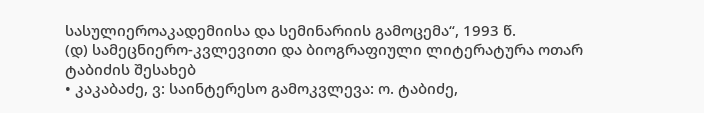სასულიეროაკადემიისა და სემინარიის გამოცემა“, 1993 წ.
(დ) სამეცნიერო-კვლევითი და ბიოგრაფიული ლიტერატურა ოთარ ტაბიძის შესახებ
• კაკაბაძე, ვ: საინტერესო გამოკვლევა: ო. ტაბიძე,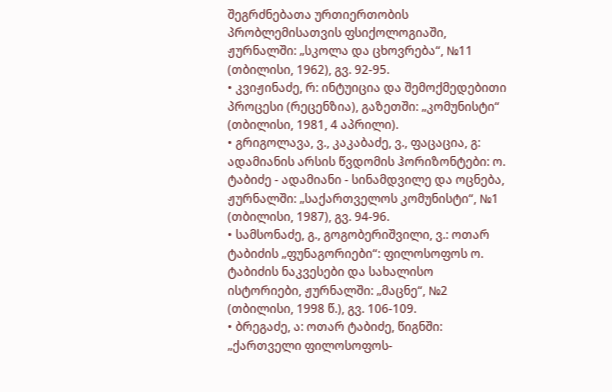შეგრძნებათა ურთიერთობის პრობლემისათვის ფსიქოლოგიაში, ჟურნალში: „სკოლა და ცხოვრება“, №11 (თბილისი, 1962), გვ. 92-95.
• კვიჟინაძე, რ: ინტუიცია და შემოქმედებითი პროცესი (რეცენზია), გაზეთში: „კომუნისტი“ (თბილისი, 1981, 4 აპრილი).
• გრიგოლავა, ვ., კაკაბაძე, ვ., ფაცაცია, გ: ადამიანის არსის წვდომის ჰორიზონტები: ო. ტაბიძე - ადამიანი - სინამდვილე და ოცნება, ჟურნალში: „საქართველოს კომუნისტი“, №1 (თბილისი, 1987), გვ. 94-96.
• სამსონაძე, გ., გოგობერიშვილი, ვ.: ოთარ ტაბიძის „ფუნაგორიები“: ფილოსოფოს ო. ტაბიძის ნაკვესები და სახალისო ისტორიები, ჟურნალში: „მაცნე“, №2 (თბილისი, 1998 წ.), გვ. 106-109.
• ბრეგაძე, ა: ოთარ ტაბიძე, წიგნში: „ქართველი ფილოსოფოს-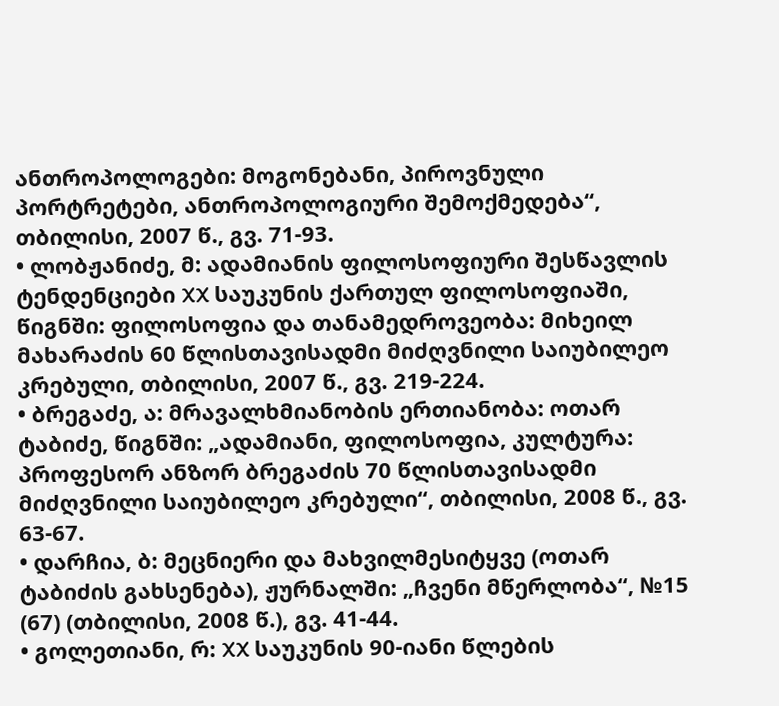ანთროპოლოგები: მოგონებანი, პიროვნული პორტრეტები, ანთროპოლოგიური შემოქმედება“, თბილისი, 2007 წ., გვ. 71-93.
• ლობჟანიძე, მ: ადამიანის ფილოსოფიური შესწავლის ტენდენციები XX საუკუნის ქართულ ფილოსოფიაში, წიგნში: ფილოსოფია და თანამედროვეობა: მიხეილ მახარაძის 60 წლისთავისადმი მიძღვნილი საიუბილეო კრებული, თბილისი, 2007 წ., გვ. 219-224.
• ბრეგაძე, ა: მრავალხმიანობის ერთიანობა: ოთარ ტაბიძე, წიგნში: „ადამიანი, ფილოსოფია, კულტურა: პროფესორ ანზორ ბრეგაძის 70 წლისთავისადმი მიძღვნილი საიუბილეო კრებული“, თბილისი, 2008 წ., გვ. 63-67.
• დარჩია, ბ: მეცნიერი და მახვილმესიტყვე (ოთარ ტაბიძის გახსენება), ჟურნალში: „ჩვენი მწერლობა“, №15 (67) (თბილისი, 2008 წ.), გვ. 41-44.
• გოლეთიანი, რ: XX საუკუნის 90-იანი წლების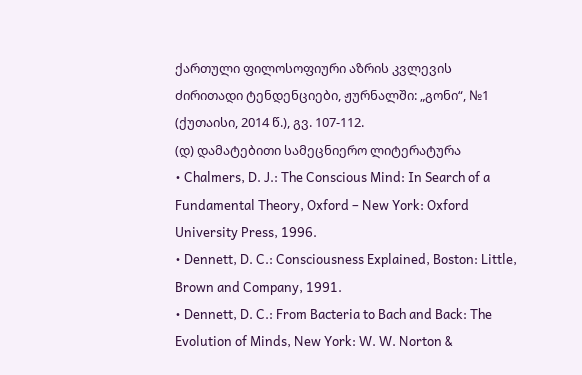ქართული ფილოსოფიური აზრის კვლევის ძირითადი ტენდენციები, ჟურნალში: „გონი“, №1 (ქუთაისი, 2014 წ.), გვ. 107-112.
(დ) დამატებითი სამეცნიერო ლიტერატურა
• Chalmers, D. J.: The Conscious Mind: In Search of a Fundamental Theory, Oxford – New York: Oxford University Press, 1996.
• Dennett, D. C.: Consciousness Explained, Boston: Little, Brown and Company, 1991.
• Dennett, D. C.: From Bacteria to Bach and Back: The Evolution of Minds, New York: W. W. Norton &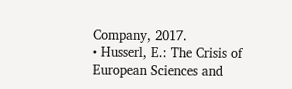Company, 2017.
• Husserl, E.: The Crisis of European Sciences and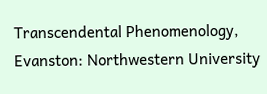Transcendental Phenomenology, Evanston: Northwestern University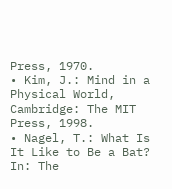Press, 1970.
• Kim, J.: Mind in a Physical World, Cambridge: The MIT Press, 1998.
• Nagel, T.: What Is It Like to Be a Bat? In: The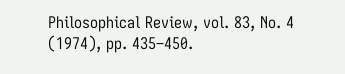Philosophical Review, vol. 83, No. 4 (1974), pp. 435–450.